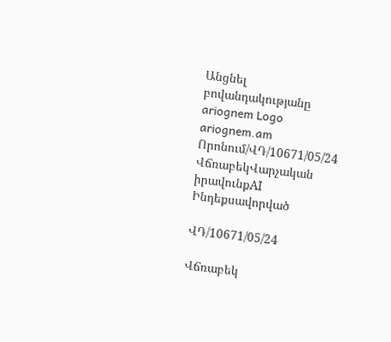Անցնել բովանդակությանը
ariognem Logo
ariognem.am
Որոնում/ՎԴ/10671/05/24
ՎճռաբեկՎարչական իրավունքAI Ինդեքսավորված

ՎԴ/10671/05/24

Վճռաբեկ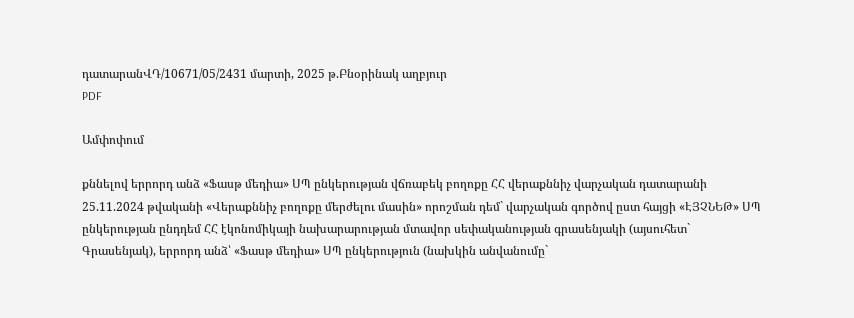դատարանՎԴ/10671/05/2431 մարտի, 2025 թ.Բնօրինակ աղբյուր
PDF

Ամփոփում

քննելով երրորդ անձ «Ֆասթ մեդիա» ՍՊ ընկերության վճռաբեկ բողոքը ՀՀ վերաքննիչ վարչական դատարանի 25.11.2024 թվականի «Վերաքննիչ բողոքը մերժելու մասին» որոշման դեմ` վարչական գործով ըստ հայցի «ԷՅՉՆԵԹ» ՍՊ ընկերության ընդդեմ ՀՀ էկոնոմիկայի նախարարության մտավոր սեփականության գրասենյակի (այսուհետ` Գրասենյակ), երրորդ անձ՝ «Ֆասթ մեդիա» ՍՊ ընկերություն (նախկին անվանումը`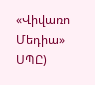«Վիվառո Մեդիա» ՍՊԸ)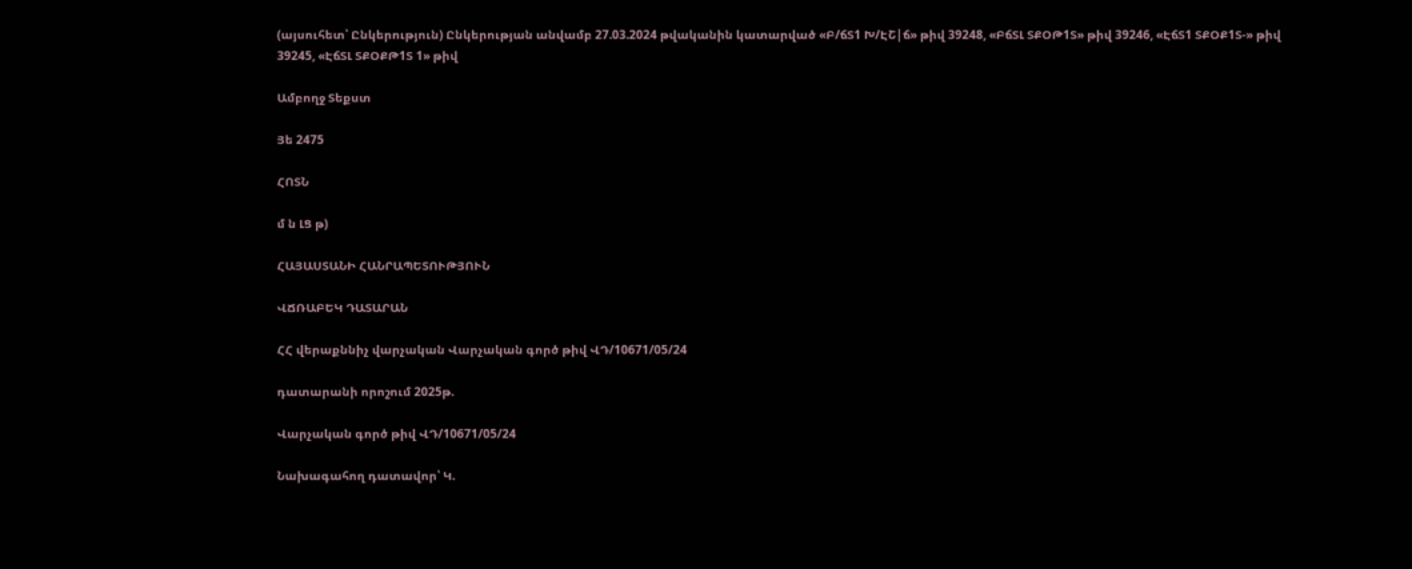(այսուհետ՝ Ընկերություն) Ընկերության անվամբ 27.03.2024 թվականին կատարված «Բ/ճՏ1 Խ/ԷՇ|ճ» թիվ 39248, «ԲճՏԼ ՏՔՕԹ1Տ» թիվ 39246, «ԷճՏ1 ՏՔՕՔ1Տ-» թիվ 39245, «ԷճՏԼ ՏՔՕՔԹ1Տ 1» թիվ

Ամբողջ Տեքստ

Յե 2475

ՀՈՏՆ

մ ն ԼՑ թ)

ՀԱՅԱՍՏԱՆԻ ՀԱՆՐԱՊԵՏՈՒԹՅՈՒՆ

ՎՃՌԱԲԵԿ ԴԱՏԱՐԱՆ

ՀՀ վերաքննիչ վարչական Վարչական գործ թիվ ՎԴ/10671/05/24

դատարանի որոշում 2025թ.

Վարչական գործ թիվ ՎԴ/10671/05/24

Նախագահող դատավոր՝ Կ.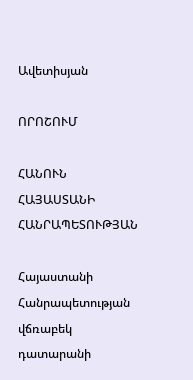Ավետիսյան

ՈՐՈՇՈՒՄ

ՀԱՆՈՒՆ ՀԱՅԱՍՏԱՆԻ ՀԱՆՐԱՊԵՏՈՒԹՅԱՆ

Հայաստանի Հանրապետության վճռաբեկ դատարանի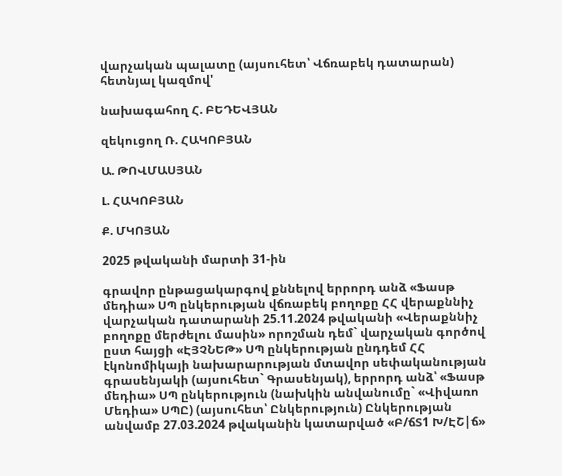վարչական պալատը (այսուհետ՝ Վճռաբեկ դատարան) հետնյալ կազմով'

նախագահող Հ. ԲԵԴԵՎՅԱՆ

զեկուցող Ռ. ՀԱԿՈԲՅԱՆ

Ա. ԹՈՎՄԱՍՅԱՆ

Լ. ՀԱԿՈԲՅԱՆ

Ք. ՄԿՈՅԱՆ

2025 թվականի մարտի 31-ին

գրավոր ընթացակարգով քննելով երրորդ անձ «Ֆասթ մեդիա» ՍՊ ընկերության վճռաբեկ բողոքը ՀՀ վերաքննիչ վարչական դատարանի 25.11.2024 թվականի «Վերաքննիչ բողոքը մերժելու մասին» որոշման դեմ` վարչական գործով ըստ հայցի «ԷՅՉՆԵԹ» ՍՊ ընկերության ընդդեմ ՀՀ էկոնոմիկայի նախարարության մտավոր սեփականության գրասենյակի (այսուհետ` Գրասենյակ), երրորդ անձ՝ «Ֆասթ մեդիա» ՍՊ ընկերություն (նախկին անվանումը` «Վիվառո Մեդիա» ՍՊԸ) (այսուհետ՝ Ընկերություն) Ընկերության անվամբ 27.03.2024 թվականին կատարված «Բ/ճՏ1 Խ/ԷՇ|ճ»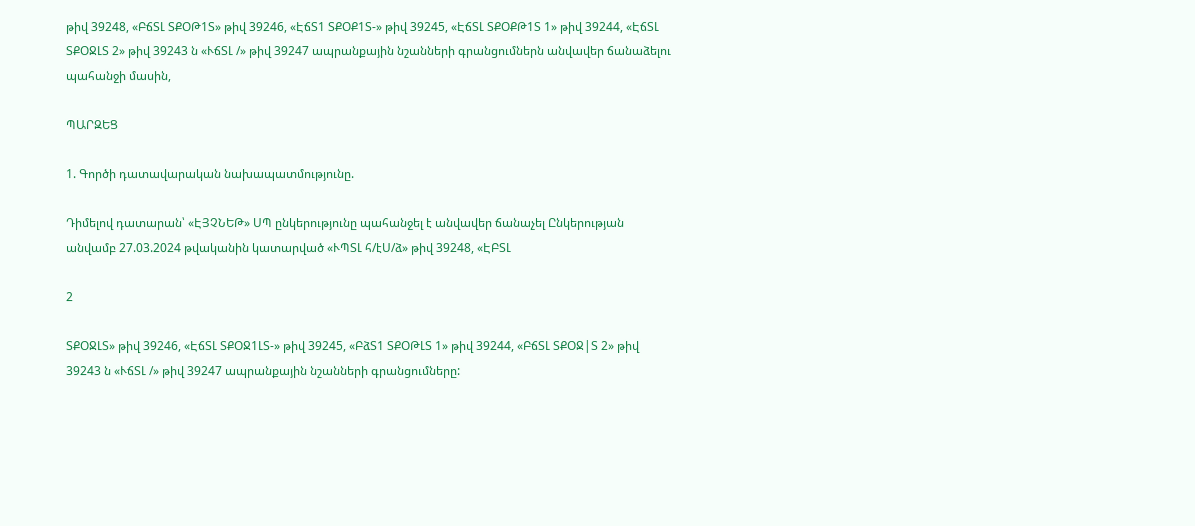թիվ 39248, «ԲճՏԼ ՏՔՕԹ1Տ» թիվ 39246, «ԷճՏ1 ՏՔՕՔ1Տ-» թիվ 39245, «ԷճՏԼ ՏՔՕՔԹ1Տ 1» թիվ 39244, «ԷճՏԼ ՏՔՕՋԼՏ 2» թիվ 39243 ն «ՒճՏԼ /» թիվ 39247 ապրանքային նշանների գրանցումներն անվավեր ճանաձելու պահանջի մասին,

ՊԱՐԶԵՑ

1. Գործի դատավարական նախապատմությունը.

Դիմելով դատարան՝ «ԷՅՉՆԵԹ» ՍՊ ընկերությունը պահանջել է անվավեր ճանաչել Ընկերության անվամբ 27.03.2024 թվականին կատարված «ՒՊՏԼ հ/էՍ/ձ» թիվ 39248, «ԷԲՏԼ

2

ՏՔՕՋԼՏ» թիվ 39246, «ԷճՏԼ ՏՔՕՋ1ԼՏ-» թիվ 39245, «ԲձՏ1 ՏՔՕԹԼՏ 1» թիվ 39244, «ԲճՏԼ ՏՔՕՋ|Տ 2» թիվ 39243 ն «ՒճՏԼ /» թիվ 39247 ապրանքային նշանների գրանցումները: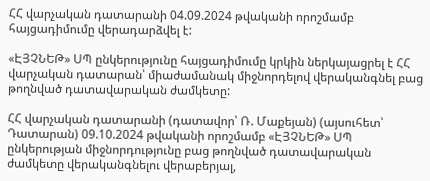ՀՀ վարչական դատարանի 04.09.2024 թվականի որոշմամբ հայցադիմումը վերադարձվել է:

«ԷՅՉՆԵԹ» ՍՊ ընկերությունը հայցադիմումը կրկին ներկայացրել է ՀՀ վարչական դատարան՝ միաժամանակ միջնորդելով վերականգնել բաց թողնված դատավարական ժամկետը:

ՀՀ վարչական դատարանի (դատավոր՝ Ռ. Մաքեյան) (այսուհետ՝ Դատարան) 09.10.2024 թվականի որոշմամբ «ԷՅՉՆԵԹ» ՍՊ ընկերության միջնորդությունը բաց թողնված դատավարական ժամկետը վերականգնելու վերաբերյալ,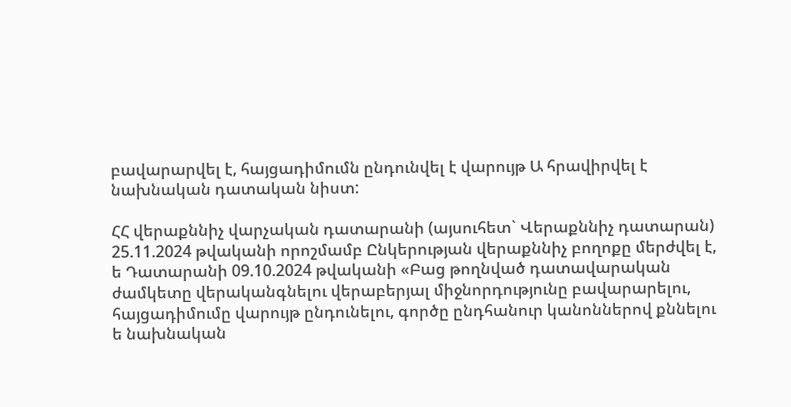բավարարվել է, հայցադիմումն ընդունվել է վարույթ Ա հրավիրվել է նախնական դատական նիստ:

ՀՀ վերաքննիչ վարչական դատարանի (այսուհետ` Վերաքննիչ դատարան) 25.11.2024 թվականի որոշմամբ Ընկերության վերաքննիչ բողոքը մերժվել է, ե Դատարանի 09.10.2024 թվականի «Բաց թողնված դատավարական ժամկետը վերականգնելու վերաբերյալ միջնորդությունը բավարարելու, հայցադիմումը վարույթ ընդունելու, գործը ընդհանուր կանոններով քննելու ե նախնական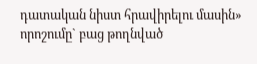դատական նիստ հրավիրելու մասին» որոշումը` բաց թողնված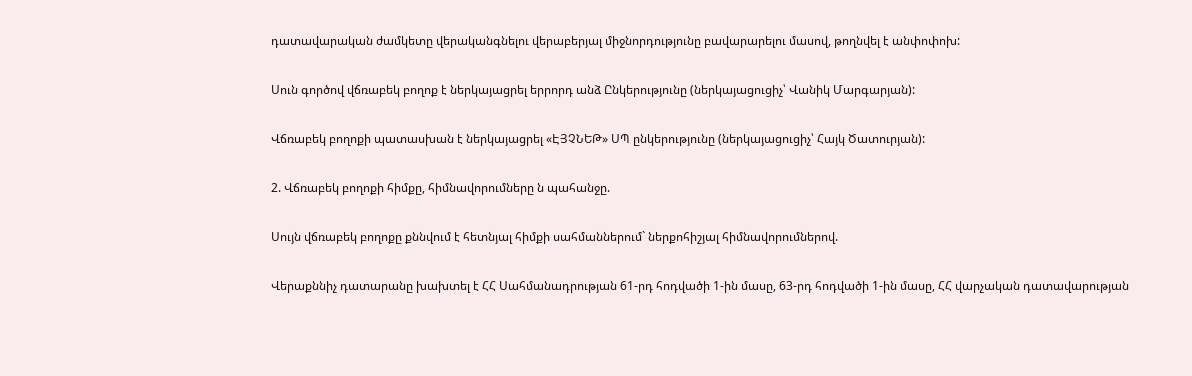դատավարական ժամկետը վերականգնելու վերաբերյալ միջնորդությունը բավարարելու մասով, թողնվել է անփոփոխ:

Սուն գործով վճռաբեկ բողոք է ներկայացրել երրորդ անձ Ընկերությունը (ներկայացուցիչ՝ Վանիկ Մարգարյան):

Վճռաբեկ բողոքի պատասխան է ներկայացրել «ԷՅՉՆԵԹ» ՍՊ ընկերությունը (ներկայացուցիչ՝ Հայկ Ծատուրյան):

2. Վճռաբեկ բողոքի հիմքը, հիմնավորումները ն պահանջը.

Սույն վճռաբեկ բողոքը քննվում է հետնյալ հիմքի սահմաններում` ներքոհիշյալ հիմնավորումներով.

Վերաքննիչ դատարանը խախտել է ՀՀ Սահմանադրության 61-րդ հոդվածի 1-ին մասը, 63-րդ հոդվածի 1-ին մասը, ՀՀ վարչական դատավարության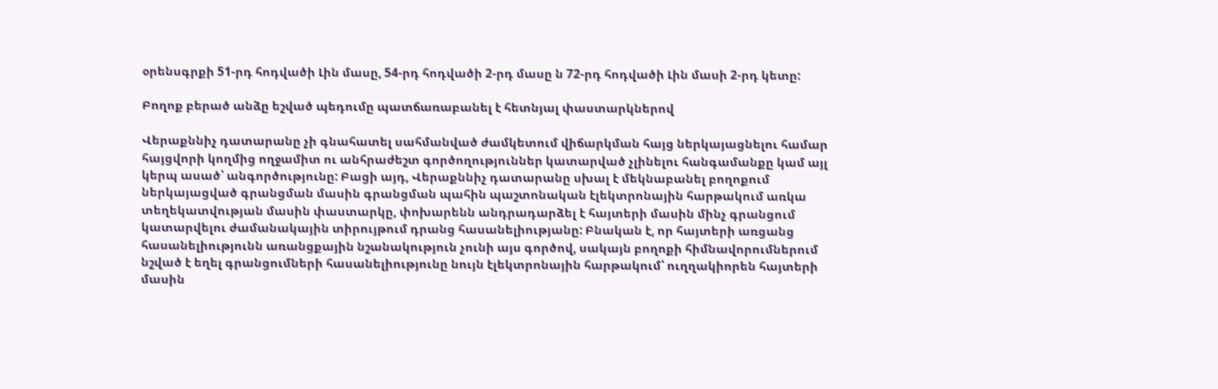օրենսգրքի 51-րդ հոդվածի Լին մասը, 54-րդ հոդվածի 2-րդ մասը ն 72-րդ հոդվածի Լին մասի 2-րդ կետը:

Բողոք բերած անձը եշված պեդումը պատճառաբանել է հետնյալ փաստարկներով

Վերաքննիչ դատարանը չի գնահատել սահմանված ժամկետում վիճարկման հայց ներկայացնելու համար հայցվորի կողմից ողջամիտ ու անհրաժեշտ գործողություններ կատարված չլինելու հանգամանքը կամ այլ կերպ ասած՝ անգործությունը: Բացի այդ, Վերաքննիչ դատարանը սխալ է մեկնաբանել բողոքում ներկայացված գրանցման մասին գրանցման պահին պաշտոնական էլեկտրոնային հարթակում առկա տեղեկատվության մասին փաստարկը, փոխարենն անդրադարձել է հայտերի մասին մինչ գրանցում կատարվելու ժամանակային տիրույթում դրանց հասանելիությանը: Բնական է, որ հայտերի առցանց հասանելիությունն առանցքային նշանակություն չունի այս գործով, սակայն բողոքի հիմնավորումներում նշված է եղել գրանցումների հասանելիությունը նույն էլեկտրոնային հարթակում՝ ուղղակիորեն հայտերի մասին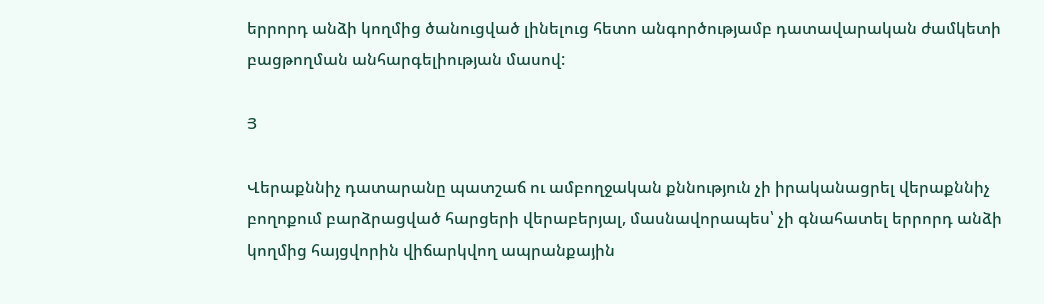երրորդ անձի կողմից ծանուցված լինելուց հետո անգործությամբ դատավարական ժամկետի բացթողման անհարգելիության մասով:

Յ

Վերաքննիչ դատարանը պատշաճ ու ամբողջական քննություն չի իրականացրել վերաքննիչ բողոքում բարձրացված հարցերի վերաբերյալ, մասնավորապես՝ չի գնահատել երրորդ անձի կողմից հայցվորին վիճարկվող ապրանքային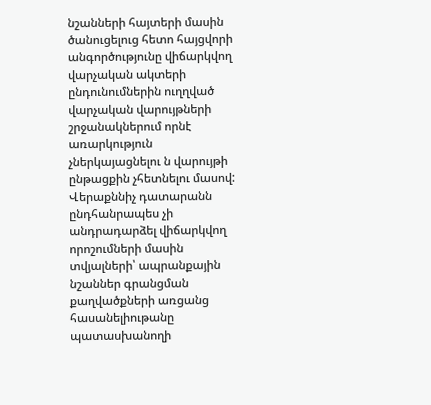նշանների հայտերի մասին ծանուցելուց հետո հայցվորի անգործությունը վիճարկվող վարչական ակտերի ընդունումներին ուղղված վարչական վարույթների շրջանակներում որնէ առարկություն չներկայացնելու ն վարույթի ընթացքին չհետնելու մասով: Վերաքննիչ դատարանն ընդհանրապես չի անդրադարձել վիճարկվող որոշումների մասին տվյալների՝ ապրանքային նշաններ գրանցման քաղվածքների առցանց հասանելիութանը պատասխանողի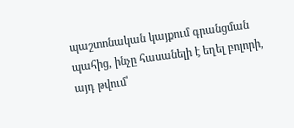պաշտոնական կայքում գրանցման պահից, ինչը հասանելի է եղել բոլորի, այդ թվում՝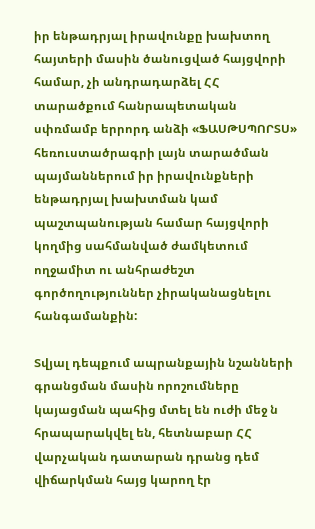իր ենթադրյալ իրավունքը խախտող հայտերի մասին ծանուցված հայցվորի համար, չի անդրադարձել ՀՀ տարածքում հանրապետական սփռմամբ երրորդ անձի «ՖԱՍԹՍՊՈՐՏՍ» հեռուստածրագրի լայն տարածման պայմաններում իր իրավունքների ենթադրյալ խախտման կամ պաշտպանության համար հայցվորի կողմից սահմանված ժամկետում ողջամիտ ու անհրաժեշտ գործողություններ չիրականացնելու հանգամանքին:

Տվյալ դեպքում ապրանքային նշանների գրանցման մասին որոշումները կայացման պահից մտել են ուժի մեջ ն հրապարակվել են, հետնաբար ՀՀ վարչական դատարան դրանց դեմ վիճարկման հայց կարող էր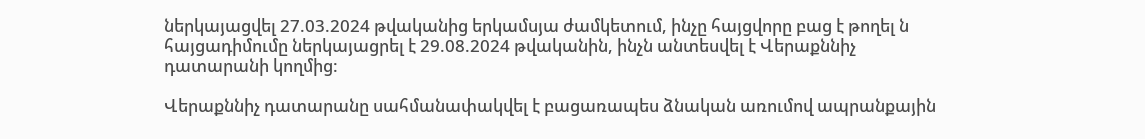ներկայացվել 27.03.2024 թվականից երկամսյա ժամկետում, ինչը հայցվորը բաց է թողել ն հայցադիմումը ներկայացրել է 29.08.2024 թվականին, ինչն անտեսվել է Վերաքննիչ դատարանի կողմից:

Վերաքննիչ դատարանը սահմանափակվել է բացառապես ձնական առումով ապրանքային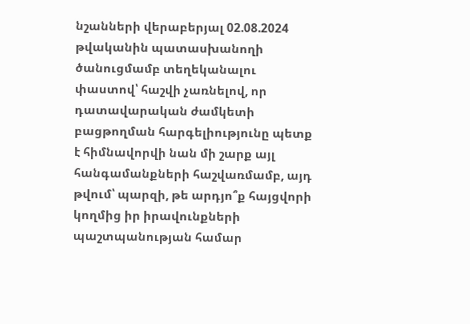նշանների վերաբերյալ 02.08.2024 թվականին պատասխանողի ծանուցմամբ տեղեկանալու փաստով՝ հաշվի չառնելով, որ դատավարական ժամկետի բացթողման հարգելիությունը պետք է հիմնավորվի նան մի շարք այլ հանգամանքների հաշվառմամբ, այդ թվում՝ պարզի, թե արդյո՞ք հայցվորի կողմից իր իրավունքների պաշտպանության համար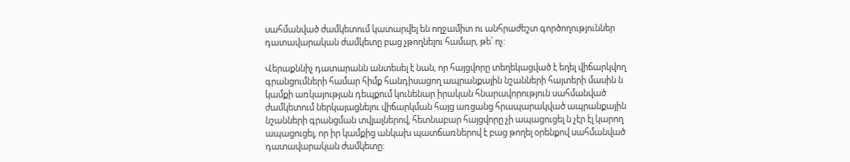սահմանված ժամկետում կատարվել են ողջամիտ ու անհրաժեշտ գործողություններ դատավարական ժամկետը բաց չթողնելու համար, թե՝ ոչ:

Վերաքննիչ դատարանն անտեսել է նան, որ հայցվորը տեղեկացված է եղել վիճարկվող գրանցումների համար հիմք հանդիսացող ապրանքային նշանների հայտերի մասին ն կամքի առկայության դեպքում կունենար իրական հնարավորություն սահմանված ժամկետում ներկայացնելու վիճարկման հայց առցանց հրապարակված ապրանքային նշանների գրանցման տվյալներով, հետնաբար հայցվորը չի ապացուցել ն չէր էլ կարող ապացուցել, որ իր կամքից անկախ պատճառներով է բաց թողել օրենքով սահմանված դատավարական ժամկետը: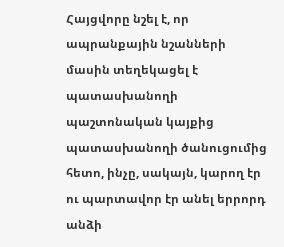Հայցվորը նշել է, որ ապրանքային նշանների մասին տեղեկացել է պատասխանողի պաշտոնական կայքից պատասխանողի ծանուցումից հետո, ինչը, սակայն, կարող էր ու պարտավոր էր անել երրորդ անձի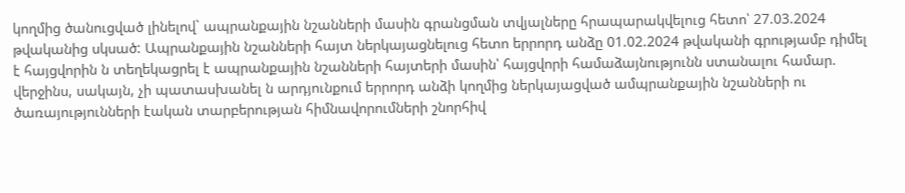կողմից ծանուցված լինելով` ապրանքային նշանների մասին գրանցման տվյալները հրապարակվելուց հետո՝ 27.03.2024 թվականից սկսած: Ապրանքային նշանների հայտ ներկայացնելուց հետո երրորդ անձը 01.02.2024 թվականի գրությամբ դիմել է հայցվորին ն տեղեկացրել է ապրանքային նշանների հայտերի մասին՝ հայցվորի համաձայնությունն ստանալու համար. վերջինս, սակայն, չի պատասխանել ն արդյունքում երրորդ անձի կողմից ներկայացված ամպրանքային նշանների ու ծառայությունների էական տարբերության հիմնավորումների շնորհիվ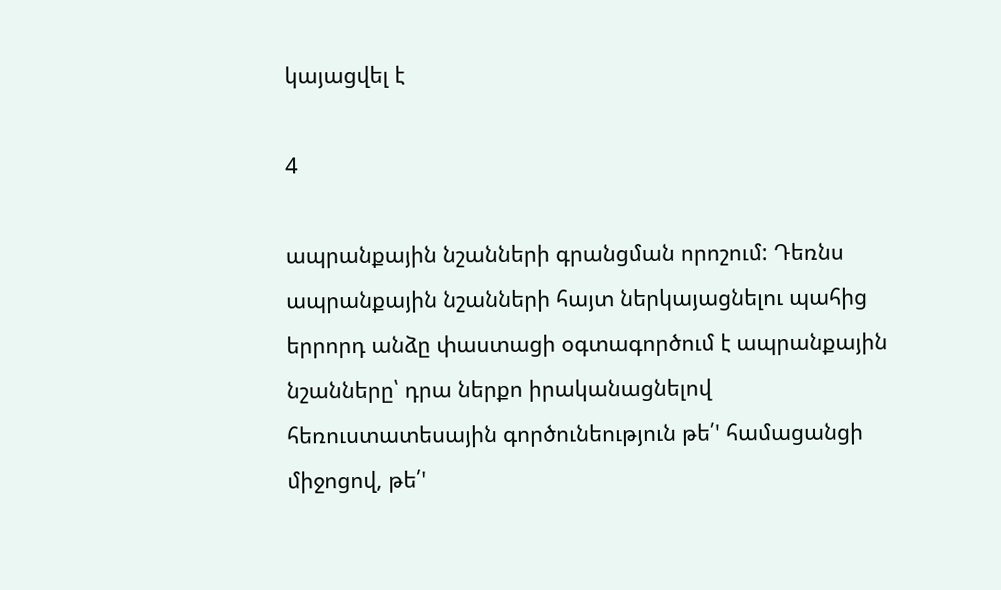կայացվել է

4

ապրանքային նշանների գրանցման որոշում: Դեռնս ապրանքային նշանների հայտ ներկայացնելու պահից երրորդ անձը փաստացի օգտագործում է ապրանքային նշանները՝ դրա ներքո իրականացնելով հեռուստատեսային գործունեություն թե՛' համացանցի միջոցով, թե՛'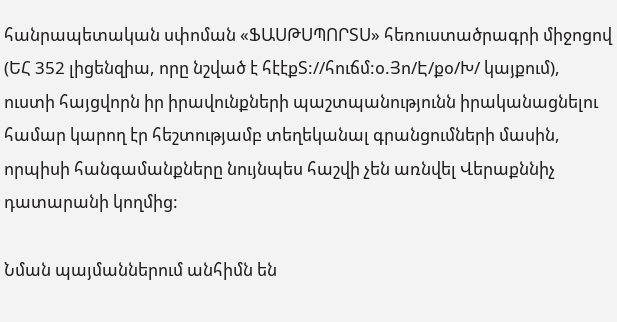հանրապետական սփոման «ՖԱՍԹՍՊՈՐՏՍ» հեռուստածրագրի միջոցով (ԵՀ 352 լիցենզիա, որը նշված է հէէքՏ://հուճմ:օ.Յո/Է/քօ/Խ/ կայքում), ուստի հայցվորն իր իրավունքների պաշտպանությունն իրականացնելու համար կարող էր հեշտությամբ տեղեկանալ գրանցումների մասին, որպիսի հանգամանքները նույնպես հաշվի չեն առնվել Վերաքննիչ դատարանի կողմից:

Նման պայմաններում անհիմն են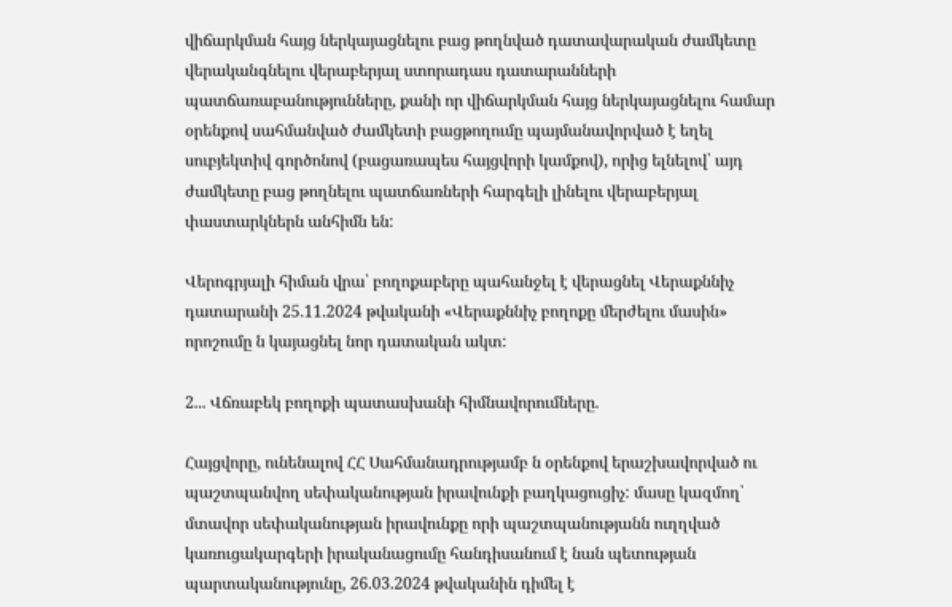վիճարկման հայց ներկայացնելու բաց թողնված դատավարական ժամկետը վերականգնելու վերաբերյալ ստորադաս դատարանների պատճառաբանությունները, քանի որ վիճարկման հայց ներկայացնելու համար օրենքով սահմանված ժամկետի բացթողումը պայմանավորված է եղել սուբյեկտիվ գործոնով (բացառապես հայցվորի կամքով), որից ելնելով՝ այդ ժամկետը բաց թողնելու պատճառների հարգելի լինելու վերաբերյալ փաստարկներն անհիմն են:

Վերոգրյալի հիման վրա՝ բողոքաբերը պահանջել է վերացնել Վերաքննիչ դատարանի 25.11.2024 թվականի «Վերաքննիչ բողոքը մերժելու մասին» որոշումը ն կայացնել նոր դատական ակտ:

2... Վճռաբեկ բողոքի պատասխանի հիմնավորումները.

Հայցվորը, ունենալով ՀՀ Սահմանադրությամբ ն օրենքով երաշխավորված ու պաշտպանվող սեփականության իրավունքի բաղկացուցիչ: մասը կազմող՝ մտավոր սեփականության իրավունքը որի պաշտպանությանն ուղղված կառուցակարգերի իրականացումը հանդիսանում է նան պետության պարտականությունը, 26.03.2024 թվականին դիմել է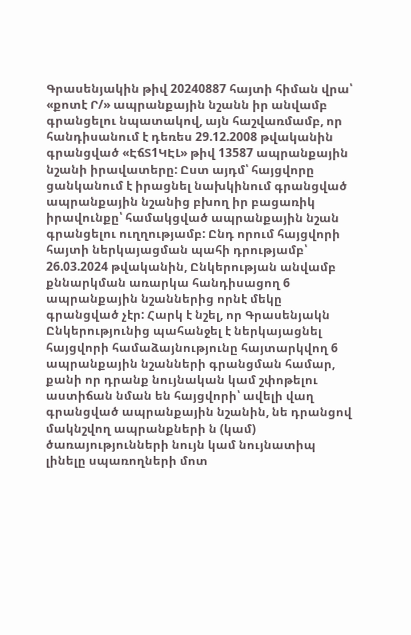Գրասենյակին թիվ 20240887 հայտի հիման վրա՝ «քոտէ Ր/» ապրանքային նշանն իր անվամբ գրանցելու նպատակով, այն հաշվառմամբ, որ հանդիսանում է դեռես 29.12.2008 թվականին գրանցված «ԷճՏ1ԿԷԼ» թիվ 13587 ապրանքային նշանի իրավատերը: Ըստ այդմ՝ հայցվորը ցանկանում է իրացնել նախկինում գրանցված ապրանքային նշանից բխող իր բացառիկ իրավունքը՝ համակցված ապրանքային նշան գրանցելու ուղղությամբ: Ընդ որում հայցվորի հայտի ներկայացման պահի դրությամբ՝ 26.03.2024 թվականին, Ընկերության անվամբ քննարկման առարկա հանդիսացող 6 ապրանքային նշաններից որնէ մեկը գրանցված չէր: Հարկ է նշել, որ Գրասենյակն Ընկերությունից պահանջել է ներկայացնել հայցվորի համաձայնությունը հայտարկվող 6 ապրանքային նշանների գրանցման համար, քանի որ դրանք նույնական կամ շփոթելու աստիճան նման են հայցվորի՝ ավելի վաղ գրանցված ապրանքային նշանին, նե դրանցով մակնշվող ապրանքների ն (կամ) ծառայությունների նույն կամ նույնատիպ լինելը սպառողների մոտ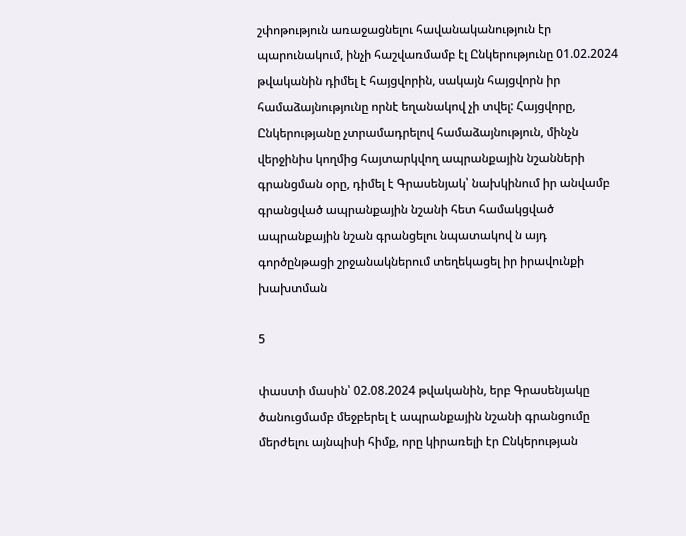շփոթություն առաջացնելու հավանականություն էր պարունակում, ինչի հաշվառմամբ էլ Ընկերությունը 01.02.2024 թվականին դիմել է հայցվորին, սակայն հայցվորն իր համաձայնությունը որնէ եղանակով չի տվել: Հայցվորը, Ընկերությանը չտրամադրելով համաձայնություն, մինչն վերջինիս կողմից հայտարկվող ապրանքային նշանների գրանցման օրը, դիմել է Գրասենյակ՝ նախկինում իր անվամբ գրանցված ապրանքային նշանի հետ համակցված ապրանքային նշան գրանցելու նպատակով ն այդ գործընթացի շրջանակներում տեղեկացել իր իրավունքի խախտման

5

փաստի մասին՝ 02.08.2024 թվականին, երբ Գրասենյակը ծանուցմամբ մեջբերել է ապրանքային նշանի գրանցումը մերժելու այնպիսի հիմք, որը կիրառելի էր Ընկերության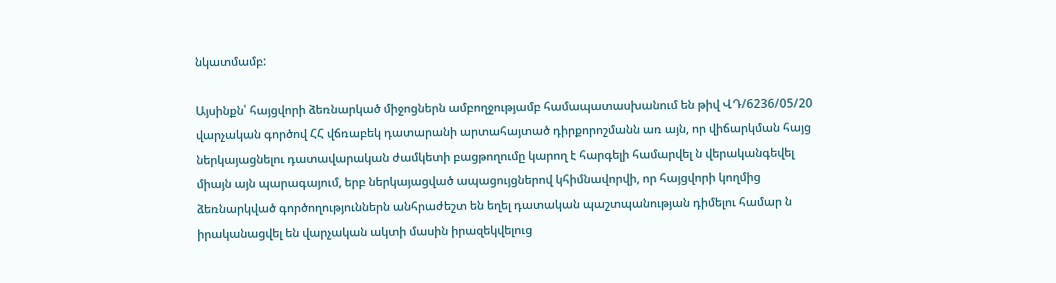նկատմամբ:

Այսինքն՝ հայցվորի ձեռնարկած միջոցներն ամբողջությամբ համապատասխանում են թիվ ՎԴ/6236/05/20 վարչական գործով ՀՀ վճռաբեկ դատարանի արտահայտած դիրքորոշմանն առ այն, որ վիճարկման հայց ներկայացնելու դատավարական ժամկետի բացթողումը կարող է հարգելի համարվել ն վերականգեվել միայն այն պարագայում, երբ ներկայացված ապացույցներով կհիմնավորվի, որ հայցվորի կողմից ձեռնարկված գործողություններն անհրաժեշտ են եղել դատական պաշտպանության դիմելու համար ն իրականացվել են վարչական ակտի մասին իրազեկվելուց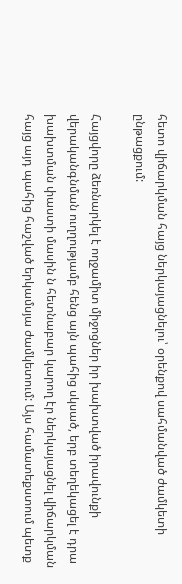հետո վիճարկման հայց ներկայացնելու՝ օրենքով սահմանված ժամկետի ընթացքում:

Հայցվորը ձեռնարկել է ողջամիտ միջոցներ իր խախտված իրավունքի վերականգնման ուղղությամբ հենց այն պահից սկսած, երբ տեղեկացել է դրա խախտման փաստի մասին ն հետնաբար կարող էր ներկայացնել վիճարկման հայց այդ պահից հաշված երկամսյա ժամկետում: Այս համատեքստում պետք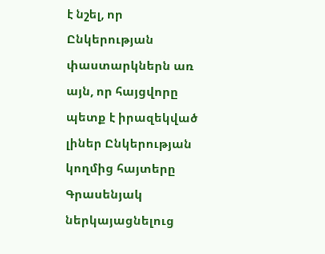է նշել, որ Ընկերության փաստարկներն առ այն, որ հայցվորը պետք է իրազեկված լիներ Ընկերության կողմից հայտերը Գրասենյակ ներկայացնելուց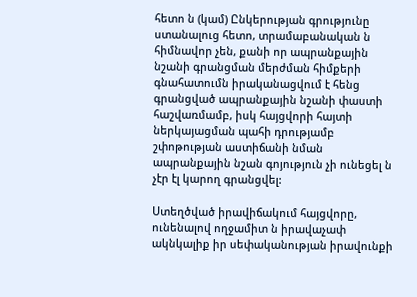հետո ն (կամ) Ընկերության գրությունը ստանալուց հետո, տրամաբանական ն հիմնավոր չեն, քանի որ ապրանքային նշանի գրանցման մերժման հիմքերի գնահատումն իրականացվում է հենց գրանցված ապրանքային նշանի փաստի հաշվառմամբ, իսկ հայցվորի հայտի ներկայացման պահի դրությամբ շփոթության աստիճանի նման ապրանքային նշան գոյություն չի ունեցել ն չէր էլ կարող գրանցվել:

Ստեղծված իրավիճակում հայցվորը, ունենալով ողջամիտ ն իրավաչափ ակնկալիք իր սեփականության իրավունքի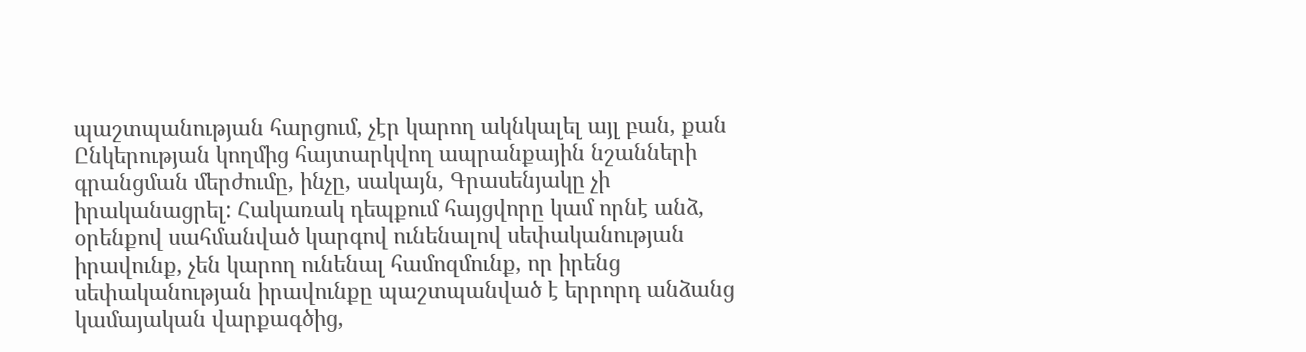պաշտպանության հարցում, չէր կարող ակնկալել այլ բան, քան Ընկերության կողմից հայտարկվող ապրանքային նշանների գրանցման մերժումը, ինչը, սակայն, Գրասենյակը չի իրականացրել: Հակառակ դեպքում հայցվորը կամ որնէ անձ, օրենքով սահմանված կարգով ունենալով սեփականության իրավունք, չեն կարող ունենալ համոզմունք, որ իրենց սեփականության իրավունքը պաշտպանված է երրորդ անձանց կամայական վարքագծից,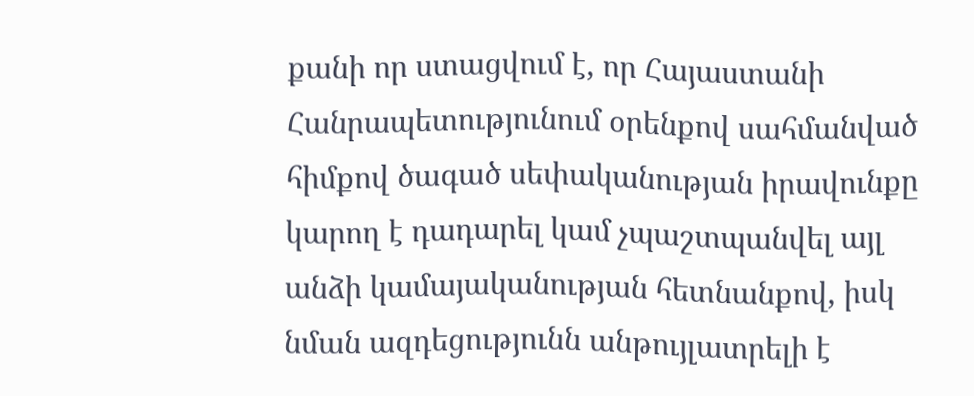քանի որ ստացվում է, որ Հայաստանի Հանրապետությունում օրենքով սահմանված հիմքով ծագած սեփականության իրավունքը կարող է դադարել կամ չպաշտպանվել այլ անձի կամայականության հետնանքով, իսկ նման ազդեցությունն անթույլատրելի է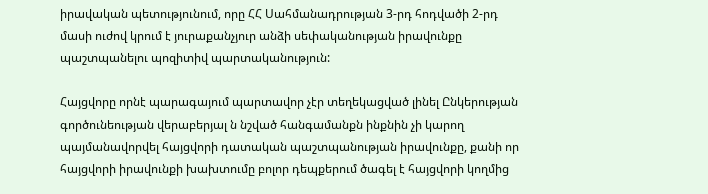իրավական պետությունում, որը ՀՀ Սահմանադրության 3-րդ հոդվածի 2-րդ մասի ուժով կրում է յուրաքանչյուր անձի սեփականության իրավունքը պաշտպանելու պոզիտիվ պարտականություն:

Հայցվորը որնէ պարագայում պարտավոր չէր տեղեկացված լինել Ընկերության գործունեության վերաբերյալ ն նշված հանգամանքն ինքնին չի կարող պայմանավորվել հայցվորի դատական պաշտպանության իրավունքը, քանի որ հայցվորի իրավունքի խախտումը բոլոր դեպքերում ծագել է հայցվորի կողմից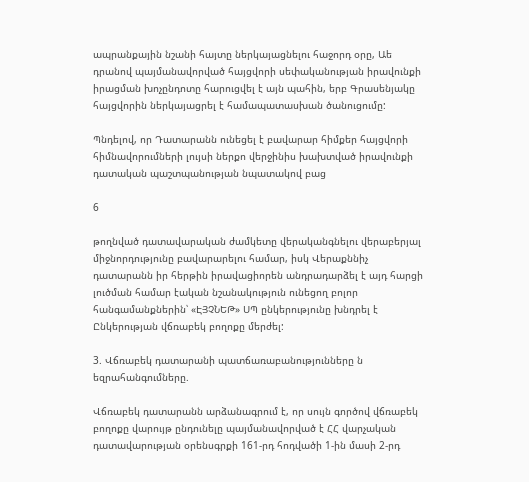ապրանքային նշանի հայտը ներկայացնելու հաջորդ օրը, Աե դրանով պայմանավորված հայցվորի սեփականության իրավունքի իրացման խոչընդոտը հարուցվել է այն պահին, երբ Գրասենյակը հայցվորին ներկայացրել է համապատասխան ծանուցումը:

Պնդելով, որ Դատարանն ունեցել է բավարար հիմքեր հայցվորի հիմնավորումների լույսի ներքո վերջինիս խախտված իրավունքի դատական պաշտպանության նպատակով բաց

6

թողնված դատավարական ժամկետը վերականգնելու վերաբերյալ միջնորդությունը բավարարելու համար, իսկ Վերաքննիչ դատարանն իր հերթին իրավացիորեն անդրադարձել է այդ հարցի լուծման համար էական նշանակություն ունեցող բոլոր հանգամանքներին՝ «ԷՅՉՆԵԹ» ՍՊ ընկերությունը խնդրել է Ընկերության վճռաբեկ բողոքը մերժել:

3. Վճռաբեկ դատարանի պատճառաբանությունները ն եզրահանգումները.

Վճռաբեկ դատարանն արձանագրում է, որ սույն գործով վճռաբեկ բողոքը վարույթ ընդունելը պայմանավորված է ՀՀ վարչական դատավարության օրենսգրքի 161-րդ հոդվածի 1-ին մասի 2-րդ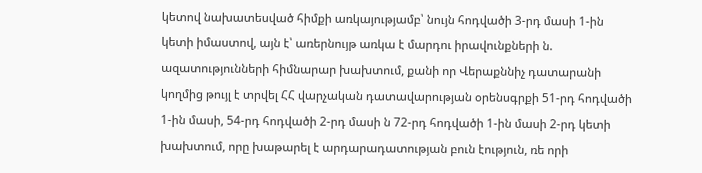կետով նախատեսված հիմքի առկայությամբ՝ նույն հոդվածի 3-րդ մասի 1-ին կետի իմաստով, այն է՝ առերնույթ առկա է մարդու իրավունքների ն. ազատությունների հիմնարար խախտում, քանի որ Վերաքննիչ դատարանի կողմից թույլ է տրվել ՀՀ վարչական դատավարության օրենսգրքի 51-րդ հոդվածի 1-ին մասի, 54-րդ հոդվածի 2-րդ մասի ն 72-րդ հոդվածի 1-ին մասի 2-րդ կետի խախտում, որը խաթարել է արդարադատության բուն էություն, ռե որի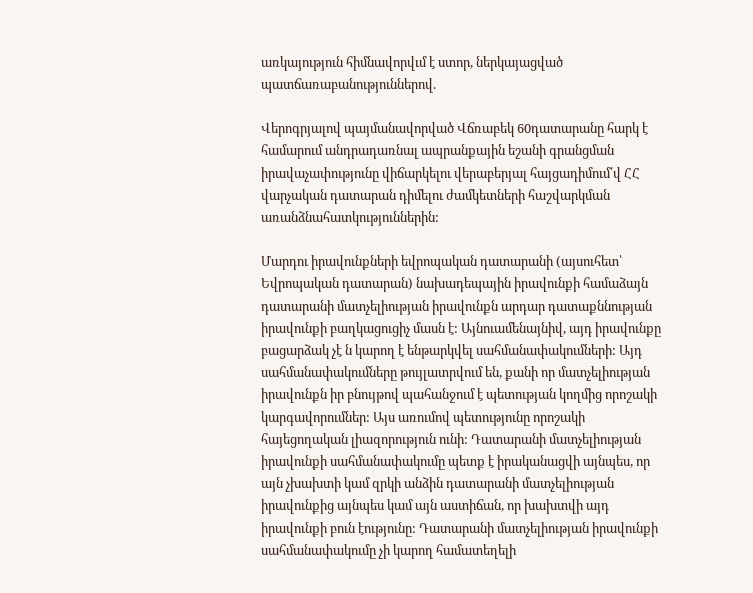առկայություն հիմնավորվւմ է ստոր, ներկայացված պատճառաբանություններով.

Վերոգրյալով պայմանավորված Վճռաբեկ 60դատարանը հարկ է համարում անդրադառնալ ապրանքային եշանի գրանցման իրավաչափությունը վիճարկելու վերաբերյալ հայցադիմում՛վ ՀՀ վարչական դատարան դիմելու ժամկետների հաշվարկման առանձնահատկություններին:

Մարդու իրավունքների եվրոպական դատարանի (այսուհետ՝ Եվրոպական դատարան) նախադեպային իրավունքի համաձայն դատարանի մատչելիության իրավունքն արդար դատաքննության իրավունքի բաղկացուցիչ մասն է: Այնուամենայնիվ, այդ իրավունքը բացարձակ չէ ն կարող է ենթարկվել սահմանափակումների: Այդ սահմանափակումները թույլատրվում են, քանի որ մատչելիության իրավունքն իր բնույթով պահանջում է պետության կողմից որոշակի կարգավորումներ: Այս առումով պետությունը որոշակի հայեցողական լիազորություն ունի: Դատարանի մատչելիության իրավունքի սահմանափակումը պետք է իրականացվի այնպես, որ այն չխախտի կամ զրկի անձին դատարանի մատչելիության իրավունքից այնպես կամ այն աստիճան, որ խախտվի այդ իրավունքի բուն էությունը: Դատարանի մատչելիության իրավունքի սահմանափակումը չի կարող համատեղելի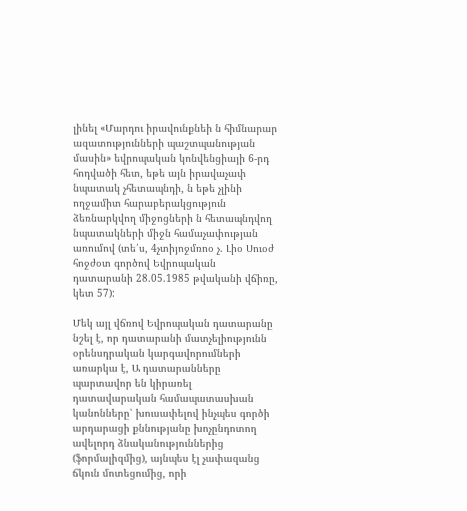լինել «Մարդու իրավունքնեի ն հիմնարար ազատությունների պաշտպանության մասին» եվրոպական կոնվենցիայի 6-րդ հոդվածի հետ, եթե այն իրավաչափ նպատակ չհետապնդի, ն եթե չլինի ողջամիտ հարաբերակցություն ձեռնարկվող միջոցների ն հետապնդվող նպատակների միջն համաչափության առումով (տե՛ս, 4չտիյոջմռոօ չ. Լիօ Սուօժ հոջժօտ գործով Եվրոպական դատարանի 28.05.1985 թվականի վճիռը, կետ 57):

Մեկ այլ վճռով Եվրոպական դատարանը նշել է, որ դատարանի մատչելիությունն օրենսդրական կարգավորումների առարկա է, Ա դատարանները պարտավոր են կիրառել դատավարական համապատասխան կանոնները՝ խուսափելով ինչպես գործի արդարացի քննությանը խոչընդոտող ավելորդ ձնականություններից (ֆորմալիզմից), այնպես էլ չափազանց ճկուն մոտեցումից, որի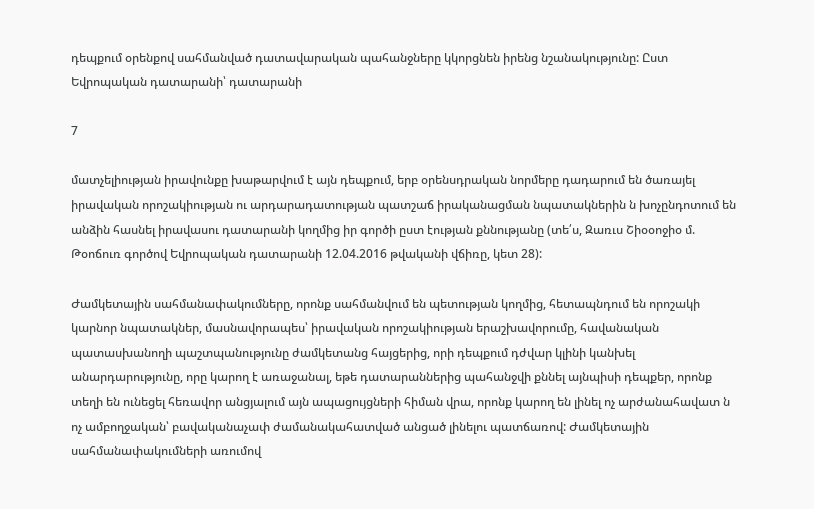դեպքում օրենքով սահմանված դատավարական պահանջները կկորցնեն իրենց նշանակությունը: Ըստ Եվրոպական դատարանի՝ դատարանի

7

մատչելիության իրավունքը խաթարվում է այն դեպքում, երբ օրենսդրական նորմերը դադարում են ծառայել իրավական որոշակիության ու արդարադատության պատշաճ իրականացման նպատակներին ն խոչընդոտում են անձին հասնել իրավասու դատարանի կողմից իր գործի ըստ էության քննությանը (տե՛ս, Զառւս Շիօօոջիօ մ. Թօոճուռ գործով Եվրոպական դատարանի 12.04.2016 թվականի վճիռը, կետ 28):

Ժամկետային սահմանափակումները, որոնք սահմանվում են պետության կողմից, հետապնդում են որոշակի կարնոր նպատակներ, մասնավորապես՝ իրավական որոշակիության երաշխավորումը, հավանական պատասխանողի պաշտպանությունը ժամկետանց հայցերից, որի դեպքում դժվար կլինի կանխել անարդարությունը, որը կարող է առաջանալ, եթե դատարաններից պահանջվի քննել այնպիսի դեպքեր, որոնք տեղի են ունեցել հեռավոր անցյալում այն ապացույցների հիման վրա, որոնք կարող են լինել ոչ արժանահավատ ն ոչ ամբողջական՝ բավականաչափ ժամանակահատված անցած լինելու պատճառով: Ժամկետային սահմանափակումների առումով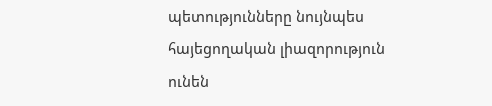պետությունները նույնպես հայեցողական լիազորություն ունեն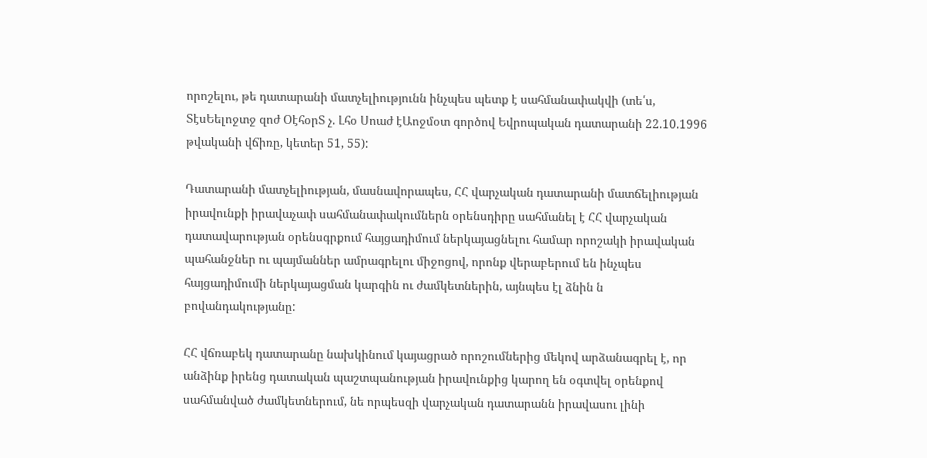որոշելու, թե դատարանի մատչելիությունն ինչպես պետք է սահմանափակվի (տե՛ս, ՏէսԵելոջտջ զոժ ՕէհօրՏ չ. Լհօ Սոաժ էԱոջմօտ գործով Եվրոպական դատարանի 22.10.1996 թվականի վճիռը, կետեր 51, 55):

Դատարանի մատչելիության, մասնավորապես, ՀՀ վարչական դատարանի մատճելիության իրավունքի իրավաչափ սահմանափակումներն օրենսդիրը սահմանել է ՀՀ վարչական դատավարության օրենսգրքում հայցադիմում ներկայացնելու համար որոշակի իրավական պահանջներ ու պայմաններ ամրագրելու միջոցով, որոնք վերաբերում են ինչպես հայցադիմումի ներկայացման կարգին ու ժամկետներին, այնպես էլ ձնին ն բովանդակությանը:

ՀՀ վճռաբեկ դատարանը նախկինում կայացրած որոշումներից մեկով արձանագրել է, որ անձինք իրենց դատական պաշտպանության իրավունքից կարող են օգտվել օրենքով սահմանված ժամկետներում, նե որպեսզի վարչական դատարանն իրավասու լինի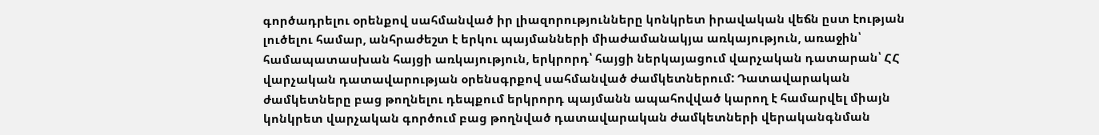գործադրելու օրենքով սահմանված իր լիազորությունները կոնկրետ իրավական վեճն ըստ էության լուծելու համար, անհրաժեշտ է երկու պայմանների միաժամանակյա առկայություն, առաջին՝ համապատասխան հայցի առկայություն, երկրորդ՝ հայցի ներկայացում վարչական դատարան՝ ՀՀ վարչական դատավարության օրենսգրքով սահմանված ժամկետներում: Դատավարական ժամկետները բաց թողնելու դեպքում երկրորդ պայմանն ապահովված կարող է համարվել միայն կոնկրետ վարչական գործում բաց թողնված դատավարական ժամկետների վերականգնման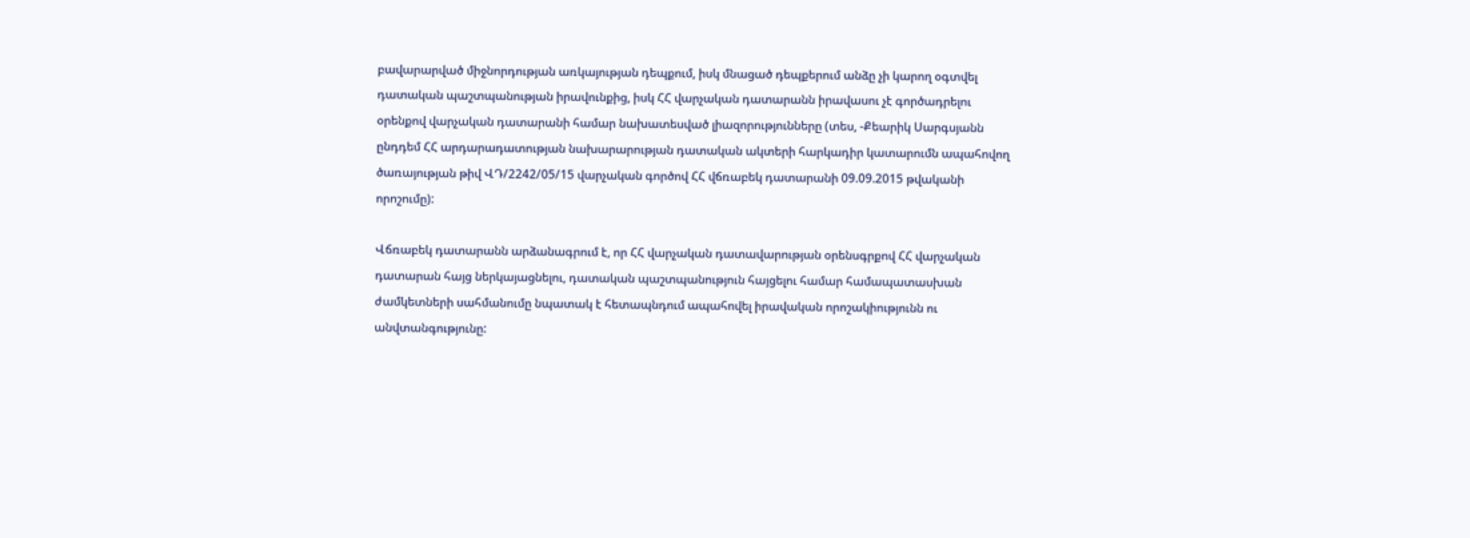բավարարված միջնորդության առկայության դեպքում, իսկ մնացած դեպքերում անձը չի կարող օգտվել դատական պաշտպանության իրավունքից, իսկ ՀՀ վարչական դատարանն իրավասու չէ գործադրելու օրենքով վարչական դատարանի համար նախատեսված լիազորությունները (տես, -Քեարիկ Սարգսյանն ընդդեմ ՀՀ արդարադատության նախարարության դատական ակտերի հարկադիր կատարումն ապահովող ծառայության թիվ ՎԴ/2242/05/15 վարչական գործով ՀՀ վճռաբեկ դատարանի 09.09.2015 թվականի որոշումը):

Վճռաբեկ դատարանն արձանագրում է, որ ՀՀ վարչական դատավարության օրենսգրքով ՀՀ վարչական դատարան հայց ներկայացնելու, դատական պաշտպանություն հայցելու համար համապատասխան ժամկետների սահմանումը նպատակ է հետապնդում ապահովել իրավական որոշակիությունն ու անվտանգությունը: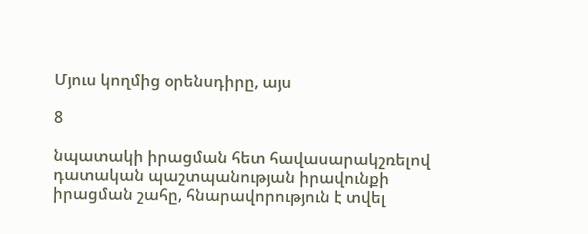Մյուս կողմից օրենսդիրը, այս

8

նպատակի իրացման հետ հավասարակշռելով դատական պաշտպանության իրավունքի իրացման շահը, հնարավորություն է տվել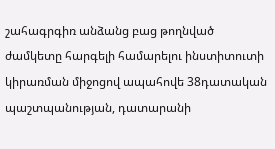շահագրգիռ անձանց բաց թողնված ժամկետը հարգելի համարելու ինստիտուտի կիրառման միջոցով ապահովե 38դատական պաշտպանության, դատարանի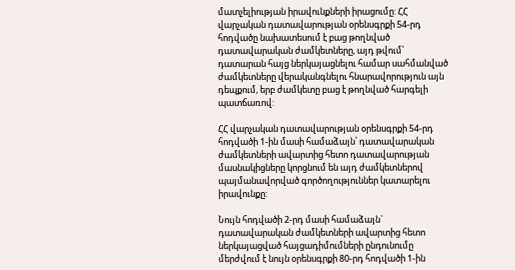մատչելիության իրավունքների իրացումը: ՀՀ վարչական դատավարության օրենսգրքի 54-րդ հոդվածը նախատեսում է բաց թողնված դատավարական ժամկետները, այդ թվում՝ դատարան հայց ներկայացնելու համար սահմանված ժամկետները վերականգնելու հնարավորություն այն դեպքում, երբ ժամկետը բաց է թողնված հարգելի պատճառով:

ՀՀ վարչական դատավարության օրենսգրքի 54-րդ հոդվածի 1-ին մասի համաձայն՝ դատավարական ժամկետների ավարտից հետո դատավարության մասնակիցները կորցնում են այդ ժամկետներով պայմանավորված գործողություններ կատարելու իրավունքը:

Նույն հոդվածի 2-րդ մասի համաձայն` դատավարական ժամկետների ավարտից հետո ներկայացված հայցադիմումների ընդունումը մերժվում է նույն օրենսգրքի 80-րդ հոդվածի 1-ին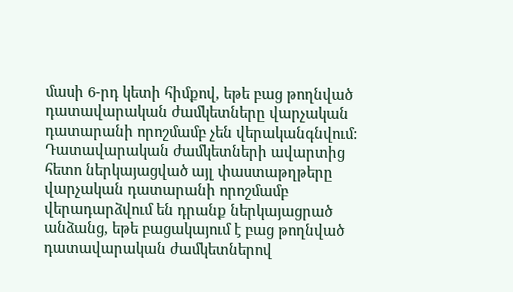մասի 6-րդ կետի հիմքով, եթե բաց թողնված դատավարական ժամկետները վարչական դատարանի որոշմամբ չեն վերականգնվում: Դատավարական ժամկետների ավարտից հետո ներկայացված այլ փաստաթղթերը վարչական դատարանի որոշմամբ վերադարձվում են դրանք ներկայացրած անձանց, եթե բացակայում է բաց թողնված դատավարական ժամկետներով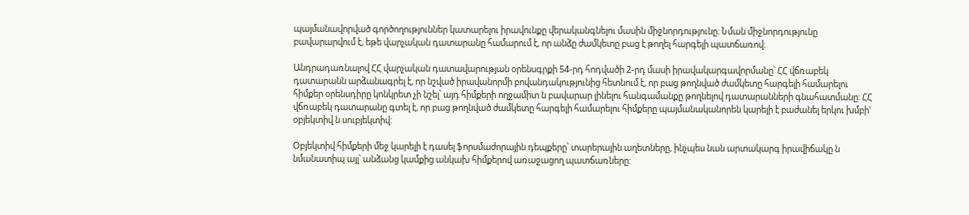պայմանավորված գործողություններ կատարելու իրավունքը վերականգնելու մասին միջնորդությունը: Նման միջնորդությունը բավարարվում է, եթե վարչական դատարանը համարում է, որ անձը ժամկետը բաց է թողել հարգելի պատճառով:

Անդրադառնալով ՀՀ վարչական դատավարության օրենսգրքի 54-րդ հոդվածի 2-րդ մասի իրավակարգավորմանը՝ ՀՀ վճռաբեկ դատարանն արձանագրել է, որ նշված իրավանորմի բովանդակությունից հետնում է, որ բաց թողնված ժամկետը հարգելի համարելու հիմքեր օրենսդիրը կոնկրետ չի նշել՝ այդ հիմքերի ողջամիտ ն բավարար լինելու հանգամանքը թողնելով դատարանների գնահատմանը: ՀՀ վճռաբեկ դատարանը գտել է, որ բաց թողնված ժամկետը հարգելի համարելու հիմքերը պայմանականորեն կարելի է բաժանել երկու խմբի' օբյեկտիվ ն սուբյեկտիվ:

Օբյեկտիվ հիմքերի մեջ կարելի է դասել ֆորսմաժորային դեպքերը՝ տարերային աղետները, ինչպես նան արտակարգ իրավիճակը ն նմանատիպ այլ՝ անձանց կամքից անկախ հիմքերով առաջացող պատճառները: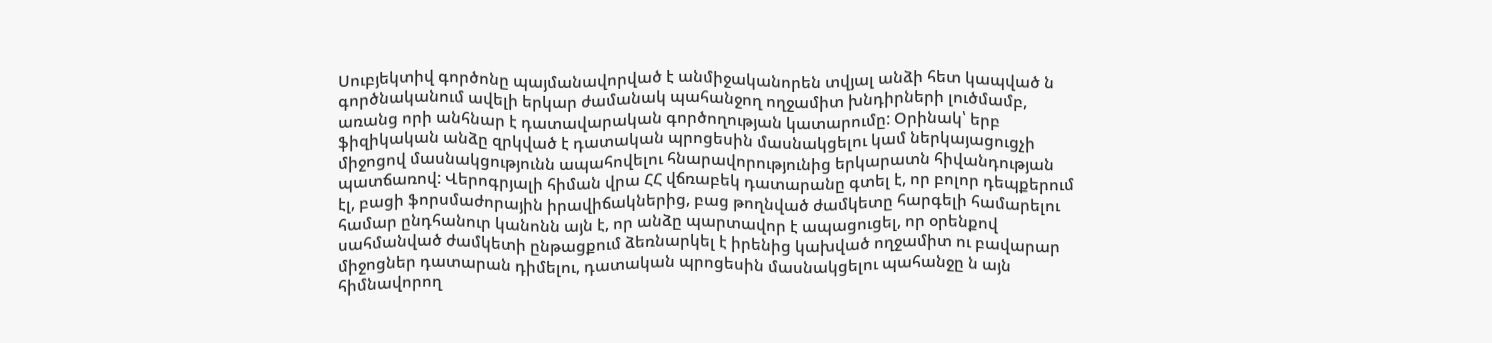Սուբյեկտիվ գործոնը պայմանավորված է անմիջականորեն տվյալ անձի հետ կապված ն գործնականում ավելի երկար ժամանակ պահանջող ողջամիտ խնդիրների լուծմամբ, առանց որի անհնար է դատավարական գործողության կատարումը: Օրինակ՝ երբ ֆիզիկական անձը զրկված է դատական պրոցեսին մասնակցելու կամ ներկայացուցչի միջոցով մասնակցությունն ապահովելու հնարավորությունից երկարատն հիվանդության պատճառով: Վերոգրյալի հիման վրա ՀՀ վճռաբեկ դատարանը գտել է, որ բոլոր դեպքերում էլ, բացի ֆորսմաժորային իրավիճակներից, բաց թողնված ժամկետը հարգելի համարելու համար ընդհանուր կանոնն այն է, որ անձը պարտավոր է ապացուցել, որ օրենքով սահմանված ժամկետի ընթացքում ձեռնարկել է իրենից կախված ողջամիտ ու բավարար միջոցներ դատարան դիմելու, դատական պրոցեսին մասնակցելու պահանջը ն այն հիմնավորող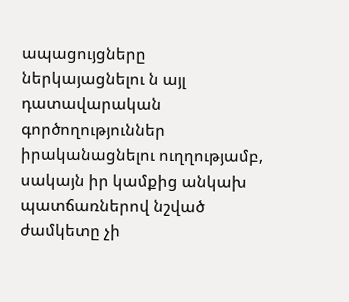ապացույցները ներկայացնելու ն այլ դատավարական գործողություններ իրականացնելու ուղղությամբ, սակայն իր կամքից անկախ պատճառներով նշված ժամկետը չի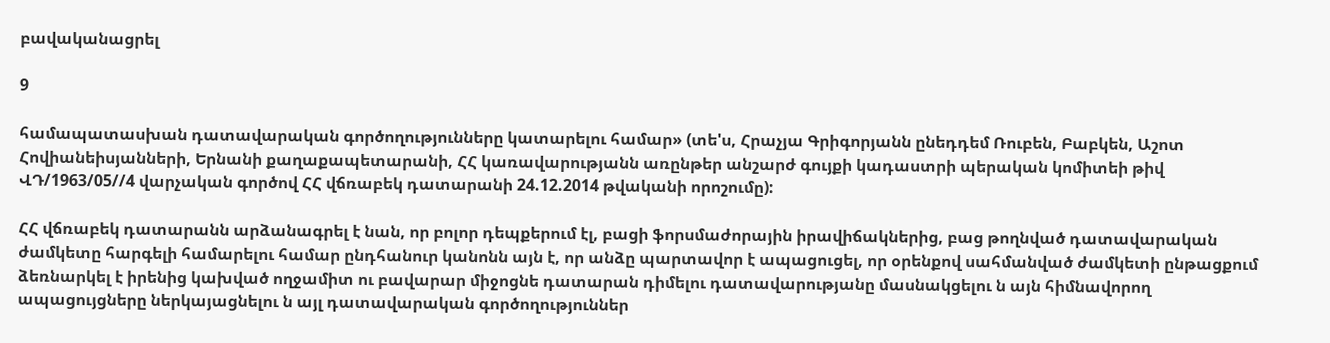բավականացրել

9

համապատասխան դատավարական գործողությունները կատարելու համար» (տե'ս, Հրաչյա Գրիգորյանն ընեդդեմ Ռուբեն, Բաբկեն, Աշոտ Հովիանեիսյանների, Երնանի քաղաքապետարանի, ՀՀ կառավարությանն առընթեր անշարժ գույքի կադաստրի պերական կոմիտեի թիվ ՎԴ/1963/05//4 վարչական գործով ՀՀ վճռաբեկ դատարանի 24.12.2014 թվականի որոշումը):

ՀՀ վճռաբեկ դատարանն արձանագրել է նան, որ բոլոր դեպքերում էլ, բացի ֆորսմաժորային իրավիճակներից, բաց թողնված դատավարական ժամկետը հարգելի համարելու համար ընդհանուր կանոնն այն է, որ անձը պարտավոր է ապացուցել, որ օրենքով սահմանված ժամկետի ընթացքում ձեռնարկել է իրենից կախված ողջամիտ ու բավարար միջոցնե դատարան դիմելու դատավարությանը մասնակցելու ն այն հիմնավորող ապացույցները ներկայացնելու ն այլ դատավարական գործողություններ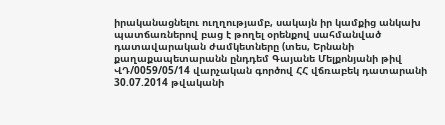իրականացնելու ուղղությամբ, սակայն իր կամքից անկախ պատճառներով բաց է թողել օրենքով սահմանված դատավարական ժամկետները (տես, Երնանի քաղաքապետարանն ընդդեմ Գայանե Մելքոնյանի թիվ ՎԴ/0059/05/14 վարչական գործով ՀՀ վճռաբեկ դատարանի 30.07.2014 թվականի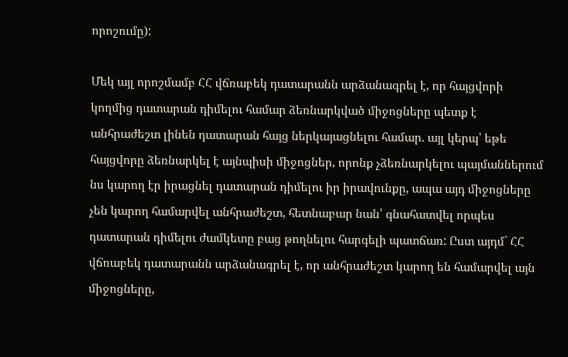որոշումը):

Մեկ այլ որոշմամբ ՀՀ վճռաբեկ դատարանն արձանագրել է, որ հայցվորի կողմից դատարան դիմելու համար ձեռնարկված միջոցները պետք է անհրաժեշտ լինեն դատարան հայց ներկայացնելու համար. այլ կերպ՝ եթե հայցվորը ձեռնարկել է այնպիսի միջոցներ, որոնք չձեռնարկելու պայմաններում նս կարող էր իրացնել դատարան դիմելու իր իրավունքը, ապա այդ միջոցները չեն կարող համարվել անհրաժեշտ, հետնաբար նան՝ գնահատվել որպես դատարան դիմելու ժամկետը բաց թողնելու հարգելի պատճառ: Ըստ այդմ` ՀՀ վճռաբեկ դատարանն արձանագրել է, որ անհրաժեշտ կարող են համարվել այն միջոցները,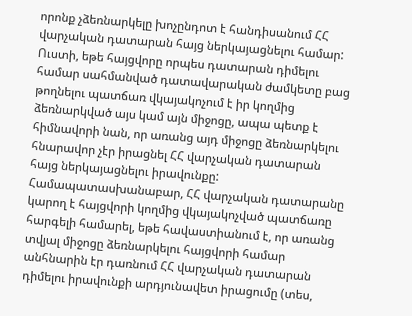որոնք չձեռնարկելը խոչընդոտ է հանդիսանում ՀՀ վարչական դատարան հայց ներկայացնելու համար: Ուստի, եթե հայցվորը որպես դատարան դիմելու համար սահմանված դատավարական ժամկետը բաց թողնելու պատճառ վկայակոչում է իր կողմից ձեռնարկված այս կամ այն միջոցը, ապա պետք է հիմնավորի նան, որ առանց այդ միջոցը ձեռնարկելու հնարավոր չէր իրացնել ՀՀ վարչական դատարան հայց ներկայացնելու իրավունքը: Համապատասխանաբար, ՀՀ վարչական դատարանը կարող է հայցվորի կողմից վկայակոչված պատճառը հարգելի համարել, եթե հավաստիանում է, որ առանց տվյալ միջոցը ձեռնարկելու հայցվորի համար անհնարին էր դառնում ՀՀ վարչական դատարան դիմելու իրավունքի արդյունավետ իրացումը (տես,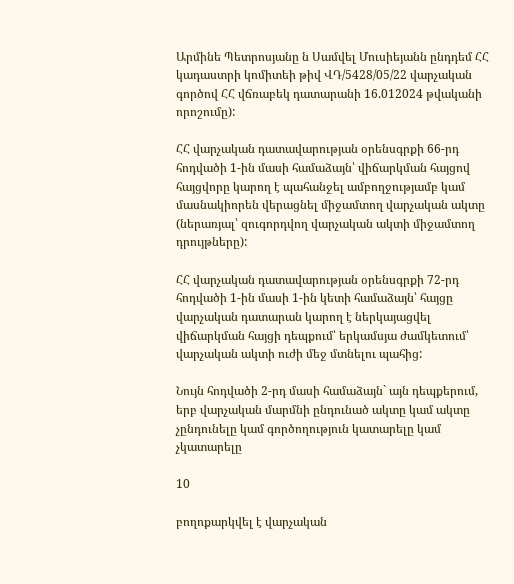Արմինե Պետրոսյանը ն Սամվել Մուսիեյանն ընդդեմ ՀՀ կադաստրի կոմիտեի թիվ ՎԴ/5428/05/22 վարչական գործով ՀՀ վճռաբեկ դատարանի 16.012024 թվականի որոշումը):

ՀՀ վարչական դատավարության օրենսգրքի 66-րդ հոդվածի 1-ին մասի համաձայն՝ վիճարկման հայցով հայցվորը կարող է պահանջել ամբողջությամբ կամ մասնակիորեն վերացնել միջամտող վարչական ակտը (ներառյալ՝ զուգորդվող վարչական ակտի միջամտող դրույթները):

ՀՀ վարչական դատավարության օրենսգրքի 72-րդ հոդվածի 1-ին մասի 1-ին կետի համաձայն՝ հայցը վարչական դատարան կարող է ներկայացվել վիճարկման հայցի դեպքում՝ երկամսյա ժամկետում՝ վարչական ակտի ուժի մեջ մտնելու պահից:

Նույն հոդվածի 2-րդ մասի համաձայն` այն դեպքերում, երբ վարչական մարմնի ընդունած ակտը կամ ակտը չընդունելը կամ գործողություն կատարելը կամ չկատարելը

10

բողոքարկվել է վարչական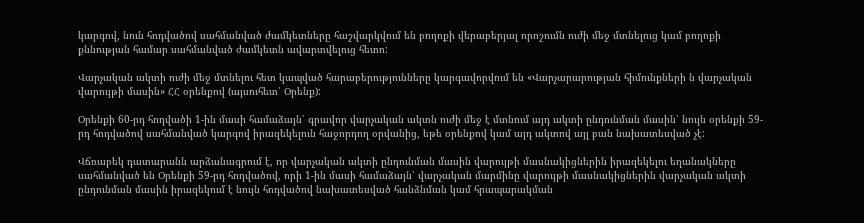կարգով, նուն հոդվածով սահմանված ժամկետները հաշվարկվում են բողոքի վերաբերյալ որոշումն ուժի մեջ մտնելուց կամ բողոքի քննության համար սահմանված ժամկետն ավարտվելուց հետո:

Վարչական ակտի ուժի մեջ մտնելու հետ կապված հարաբերությունները կարգավորվում են «Վարչարարության հիմունքների ն վարչական վարույթի մասին» ՀՀ օրենքով (այսուհետ՝ Օրենք):

Օրենքի 60-րդ հոդվածի 1-ին մասի համաձայն՝ գրավոր վարչական ակտն ուժի մեջ է մտնում այդ ակտի ընդունման մասին՝ նույն օրենքի 59-րդ հոդվածով սահմանված կարգով իրազեկելուն հաջորդող օրվանից, եթե օրենքով կամ այդ ակտով այլ բան նախատեսված չէ:

Վճռաբեկ դատարանն արձանագրում է, որ վարչական ակտի ընդունման մասին վարույթի մասնակիցներին իրազեկելու եղանակները սահմանված են Օրենքի 59-րդ հոդվածով, որի 1-ին մասի համաձայն՝ վարչական մարմինը վարույթի մասնակիցներին վարչական ակտի ընդունման մասին իրազեկում է նույն հոդվածով նախատեսված հանձնման կամ հրապարակման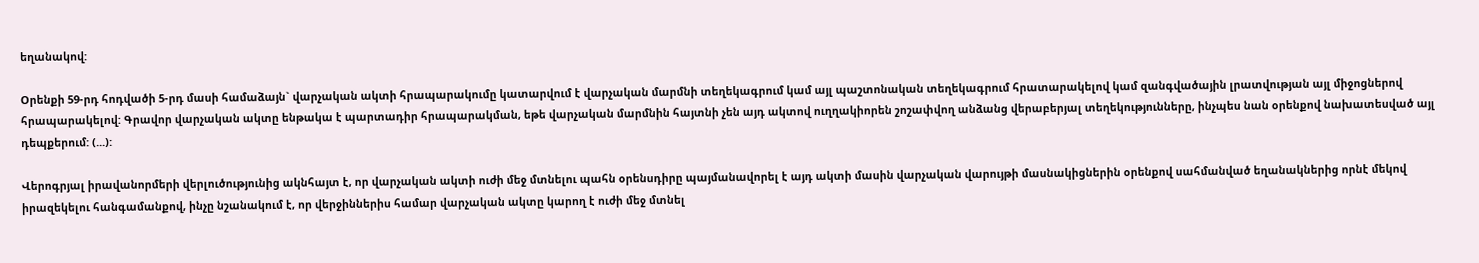եղանակով:

Օրենքի 59-րդ հոդվածի 5-րդ մասի համաձայն` վարչական ակտի հրապարակումը կատարվում է վարչական մարմնի տեղեկագրում կամ այլ պաշտոնական տեղեկագրում հրատարակելով կամ զանգվածային լրատվության այլ միջոցներով հրապարակելով: Գրավոր վարչական ակտը ենթակա է պարտադիր հրապարակման, եթե վարչական մարմնին հայտնի չեն այդ ակտով ուղղակիորեն շոշափվող անձանց վերաբերյալ տեղեկությունները, ինչպես նան օրենքով նախատեսված այլ դեպքերում: (...):

Վերոգրյալ իրավանորմերի վերլուծությունից ակնհայտ է, որ վարչական ակտի ուժի մեջ մտնելու պահն օրենսդիրը պայմանավորել է այդ ակտի մասին վարչական վարույթի մասնակիցներին օրենքով սահմանված եղանակներից որնէ մեկով իրազեկելու հանգամանքով, ինչը նշանակում է, որ վերջիններիս համար վարչական ակտը կարող է ուժի մեջ մտնել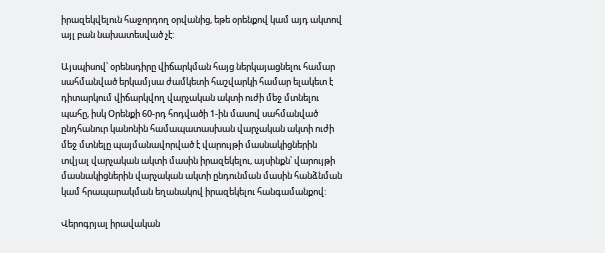իրազեկվելուն հաջորդող օրվանից, եթե օրենքով կամ այդ ակտով այլ բան նախատեսված չէ:

Այսպիսով՝ օրենսդիրը վիճարկման հայց ներկայացնելու համար սահմանված երկամյսա ժամկետի հաշվարկի համար ելակետ է դիտարկում վիճարկվող վարչական ակտի ուժի մեջ մտնելու պահը, իսկ Օրենքի 60-րդ հոդվածի 1-ին մասով սահմանված ընդհանուր կանոնին համապատասխան վարչական ակտի ուժի մեջ մտնելը պայմանավորված է վարույթի մասնակիցներին տվյալ վարչական ակտի մասին իրազեկելու, այսինքն՝ վարույթի մասնակիցներին վարչական ակտի ընդունման մասին հանձնման կամ հրապարակման եղանակով իրազեկելու հանգամանքով:

Վերոգրյալ իրավական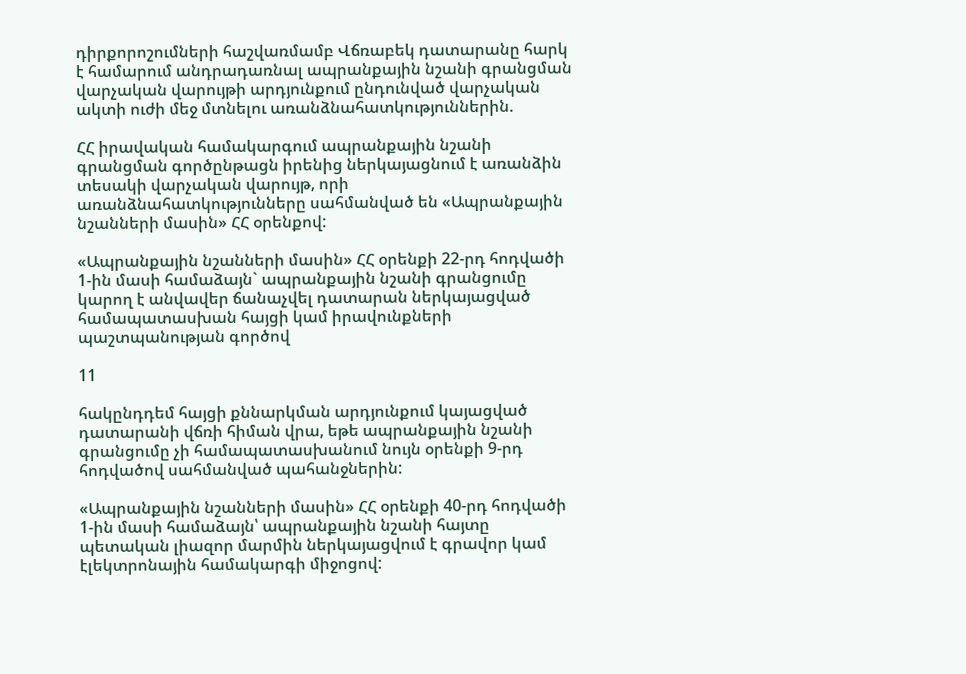դիրքորոշումների հաշվառմամբ Վճռաբեկ դատարանը հարկ է համարում անդրադառնալ ապրանքային նշանի գրանցման վարչական վարույթի արդյունքում ընդունված վարչական ակտի ուժի մեջ մտնելու առանձնահատկություններին.

ՀՀ իրավական համակարգում ապրանքային նշանի գրանցման գործընթացն իրենից ներկայացնում է առանձին տեսակի վարչական վարույթ, որի առանձնահատկությունները սահմանված են «Ապրանքային նշանների մասին» ՀՀ օրենքով:

«Ապրանքային նշանների մասին» ՀՀ օրենքի 22-րդ հոդվածի 1-ին մասի համաձայն` ապրանքային նշանի գրանցումը կարող է անվավեր ճանաչվել դատարան ներկայացված համապատասխան հայցի կամ իրավունքների պաշտպանության գործով

11

հակընդդեմ հայցի քննարկման արդյունքում կայացված դատարանի վճռի հիման վրա, եթե ապրանքային նշանի գրանցումը չի համապատասխանում նույն օրենքի 9-րդ հոդվածով սահմանված պահանջներին:

«Ապրանքային նշանների մասին» ՀՀ օրենքի 40-րդ հոդվածի 1-ին մասի համաձայն՝ ապրանքային նշանի հայտը պետական լիազոր մարմին ներկայացվում է գրավոր կամ էլեկտրոնային համակարգի միջոցով: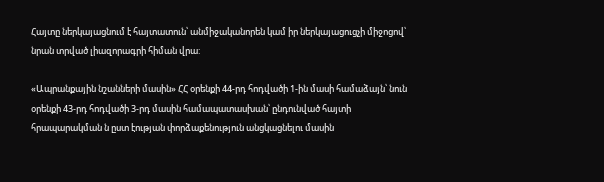Հայտը ներկայացնում է հայտատուն՝ անմիջականորեն կամ իր ներկայացուցչի միջոցով՝ նրան տրված լիազորագրի հիման վրա:

«Ապրանքային նշանների մասին» ՀՀ օրենքի 44-րդ հոդվածի 1-ին մասի համաձայն՝ նուն օրենքի 43-րդ հոդվածի 3-րդ մասին համապատասխան՝ ընդունված հայտի հրապարակման ն ըստ էության փորձաքենություն անցկացնելու մասին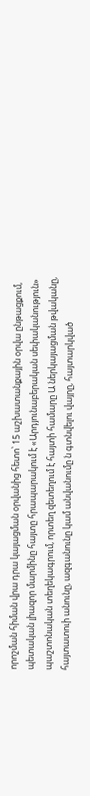որոշման հիման վրա դրա կայացման օրվանից հետո՝ 15 աշխատանքային օրվա ընթացքում, պետական լիազոր մարմինը հայտը հրապարակում է «Արդյունաբերական սեփականություն» պաշտոնական տեղեկագրում, որտեղ զետեղում է հայտի համարը Ա ներկայացման թվականը, հայտատուի անունը, ազգանունը կամ անվանումը ն գտնվելու վայրը, հայտարկված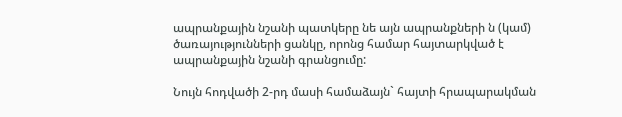ապրանքային նշանի պատկերը նե այն ապրանքների ն (կամ) ծառայությունների ցանկը, որոնց համար հայտարկված է ապրանքային նշանի գրանցումը:

Նույն հոդվածի 2-րդ մասի համաձայն` հայտի հրապարակման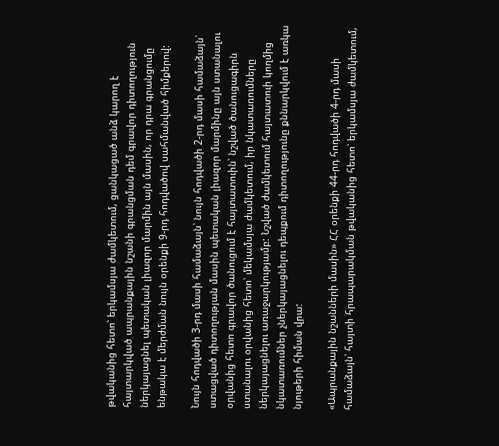թվականից հետո՝ երկամսյա ժամկետում, ցանկացած անձ կարող է հայտարկված ապրանքային նշանի գրանցման դեմ գրավոր դիտողություն ներկայացնել պետական լիազոր մարմին այն մասին, որ դրա գրանցումը ենթակա է մերժման նույն օրենքի 9-րդ հոդվածով սահմանված հիմքերով:

Նույն հոդվածի 3-րդ մասի համաձայն՝ նույն հոդվածի 2-րդ մասի համաձայն՝ ստացված դիտողության մասին պետական լիազոր մարմինը այն ստանալու օրվանից հետո գրավոր ծանուցում է հայտատուին՝ նշված ծանուցագիրն ստանալու օրվանից հետո՝ մեկամսյա ժամկետում, իր նկատառումները ներկայացնելու առաջարկությամբ: Նշված ժամկետում հայտատուի կողմից նկատառումներ չներկայացնելու դեպքում դիտողությունը քննարկվում է առկա նյութերի հիման վրա:

«Ապրանքային նշանների մասին» ՀՀ օրենքի 44-րդ հոդվածի 4-րդ մասի համաձայն՝ հայտի հրապարակման թվականից հետո՝ երկամսյա ժամկետում,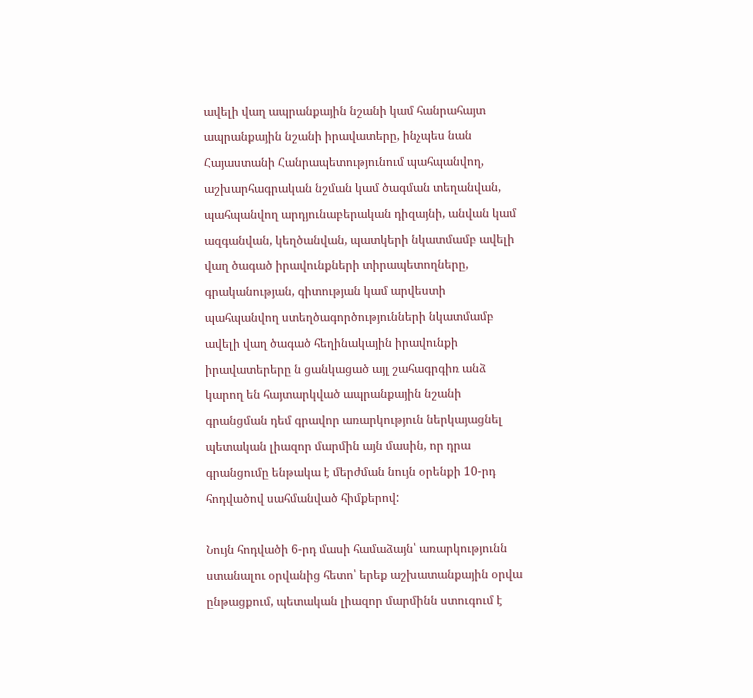ավելի վաղ ապրանքային նշանի կամ հանրահայտ ապրանքային նշանի իրավատերը, ինչպես նան Հայաստանի Հանրապետությունում պահպանվող, աշխարհագրական նշման կամ ծագման տեղանվան, պահպանվող արդյունաբերական դիզայնի, անվան կամ ազգանվան, կեղծանվան, պատկերի նկատմամբ ավելի վաղ ծագած իրավունքների տիրապետողները, գրականության, գիտության կամ արվեստի պահպանվող ստեղծագործությունների նկատմամբ ավելի վաղ ծագած հեղինակային իրավունքի իրավատերերը ն ցանկացած այլ շահագրգիռ անձ կարող են հայտարկված ապրանքային նշանի գրանցման դեմ գրավոր առարկություն ներկայացնել պետական լիազոր մարմին այն մասին, որ դրա գրանցումը ենթակա է մերժման նույն օրենքի 10-րդ հոդվածով սահմանված հիմքերով:

Նույն հոդվածի 6-րդ մասի համաձայն՝ առարկությունն ստանալու օրվանից հետո՝ երեք աշխատանքային օրվա ընթացքում, պետական լիազոր մարմինն ստուգում է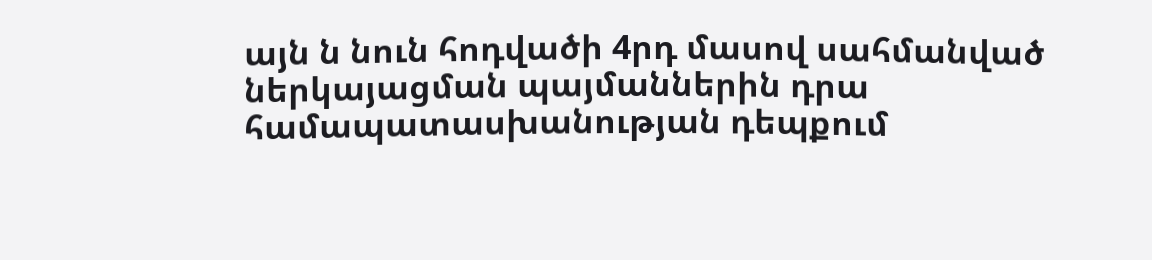այն ն նուն հոդվածի 4րդ մասով սահմանված ներկայացման պայմաններին դրա համապատասխանության դեպքում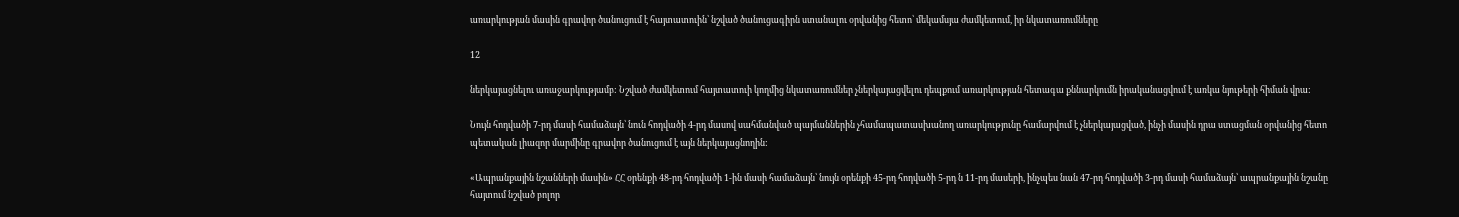առարկության մասին գրավոր ծանուցում է հայտատուին՝ նշված ծանուցագիրն ստանալու օրվանից հետո՝ մեկամսյա ժամկետում, իր նկատառումները

12

ներկայացնելու առաջարկությամբ: Նշված ժամկետում հայտատուի կողմից նկատառումներ չներկայացվելու դեպքում առարկության հետագա քննարկումն իրականացվում է առկա նյութերի հիման վրա:

Նույն հոդվածի 7-րդ մասի համաձայն՝ նուն հոդվածի 4-րդ մասով սահմանված պայմաններին չհամապատասխանող առարկությունը համարվում է չներկայացված, ինչի մասին դրա ստացման օրվանից հետո պետական լիազոր մարմինը գրավոր ծանուցում է այն ներկայացնողին:

«Ապրանքային նշանների մասին» ՀՀ օրենքի 48-րդ հոդվածի 1-ին մասի համաձայն՝ նույն օրենքի 45-րդ հոդվածի 5-րդ ն 11-րդ մասերի, ինչպես նան 47-րդ հոդվածի 3-րդ մասի համաձայն՝ ապրանքային նշանը հայտում նշված բոլոր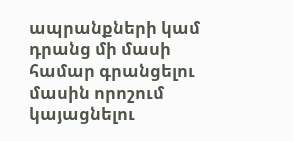ապրանքների կամ դրանց մի մասի համար գրանցելու մասին որոշում կայացնելու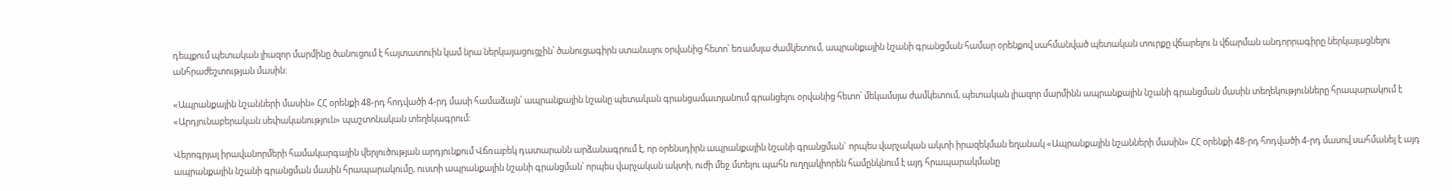դեպքում պետական լիազոր մարմինը ծանուցում է հայտատուին կամ նրա ներկայացուցչին՝ ծանուցագիրն ստանալու օրվանից հետո՝ եռամսյա ժամկետում, ապրանքային նշանի գրանցման համար օրենքով սահմանված պետական տուրքը վճարելու ն վճարման անդորրագիրը ներկայացնելու անհրաժեշտության մասին:

«Ապրանքային նշանների մասին» ՀՀ օրենքի 48-րդ հոդվածի 4-րդ մասի համաձայն՝ ապրանքային նշանը պետական գրանցամատյանում գրանցելու օրվանից հետո՝ մեկամսյա ժամկետում, պետական լիազոր մարմինն ապրանքային նշանի գրանցման մասին տեղեկությունները հրապարակում է «Արդյունաբերական սեփականություն» պաշտոնական տեղեկագրում:

Վերոգրյալ իրավանորմերի համակարգային վերլուծության արդյունքում Վճռաբեկ դատարանն արձանագրում է, որ օրենսդիրն ապրանքային նշանի գրանցման` որպես վարչական ակտի իրազեկման եղանակ «Ապրանքային նշանների մասին» ՀՀ օրենքի 48-րդ հոդվածի 4-րդ մասով սահմանել է այդ ապրանքային նշանի գրանցման մասին հրապարակումը, ուստի ապրանքային նշանի գրանցման՝ որպես վարչական ակտի, ուժի մեջ մտելու պահն ուղղակիորեն համընկնում է այդ հրապարակմանը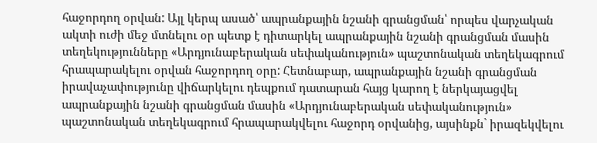հաջորդող օրվան: Այլ կերպ ասած՝ ապրանքային նշանի գրանցման՝ որպես վարչական ակտի ուժի մեջ մտնելու օր պետք է դիտարկել ապրանքային նշանի գրանցման մասին տեղեկությունները «Արդյունաբերական սեփականություն» պաշտոնական տեղեկագրում հրապարակելու օրվան հաջորդող օրը: Հետնաբար, ապրանքային նշանի գրանցման իրավաչափությունը վիճարկելու դեպքում դատարան հայց կարող է ներկայացվել ապրանքային նշանի գրանցման մասին «Արդյունաբերական սեփականություն» պաշտոնական տեղեկագրում հրապարակվելու հաջորդ օրվանից, այսինքն` իրազեկվելու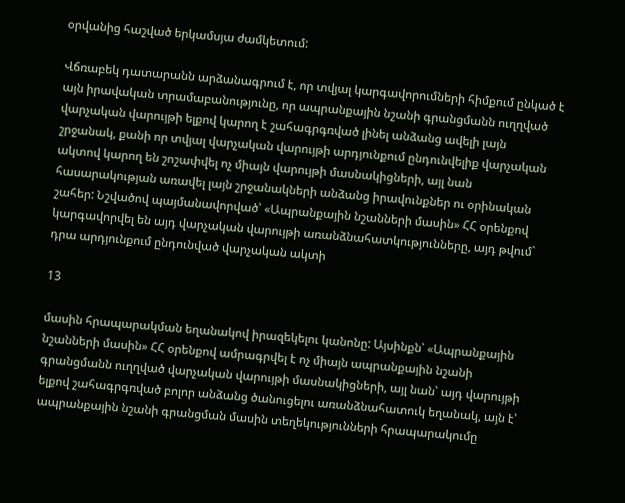օրվանից հաշված երկամսյա ժամկետում:

Վճռաբեկ դատարանն արձանագրում է, որ տվյալ կարգավորումների հիմքում ընկած է այն իրավական տրամաբանությունը, որ ապրանքային նշանի գրանցմանն ուղղված վարչական վարույթի ելքով կարող է շահագրգռված լինել անձանց ավելի լայն շրջանակ, քանի որ տվյալ վարչական վարույթի արդյունքում ընդունվելիք վարչական ակտով կարող են շոշափվել ոչ միայն վարույթի մասնակիցների, այլ նան հասարակության առավել լայն շրջանակների անձանց իրավունքներ ու օրինական շահեր: Նշվածով պայմանավորված՝ «Ապրանքային նշանների մասին» ՀՀ օրենքով կարգավորվել են այդ վարչական վարույթի առանձնահատկությունները, այդ թվում` դրա արդյունքում ընդունված վարչական ակտի

13

մասին հրապարակման եղանակով իրազեկելու կանոնը: Այսինքն՝ «Ապրանքային նշանների մասին» ՀՀ օրենքով ամրագրվել է ոչ միայն ապրանքային նշանի գրանցմանն ուղղված վարչական վարույթի մասնակիցների, այլ նան՝ այդ վարույթի ելքով շահագրգռված բոլոր անձանց ծանուցելու առանձնահատուկ եղանակ, այն է՝ ապրանքային նշանի գրանցման մասին տեղեկությունների հրապարակումը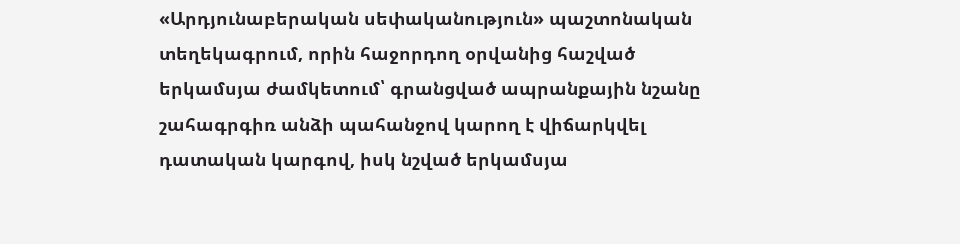«Արդյունաբերական սեփականություն» պաշտոնական տեղեկագրում, որին հաջորդող օրվանից հաշված երկամսյա ժամկետում՝ գրանցված ապրանքային նշանը շահագրգիռ անձի պահանջով կարող է վիճարկվել դատական կարգով, իսկ նշված երկամսյա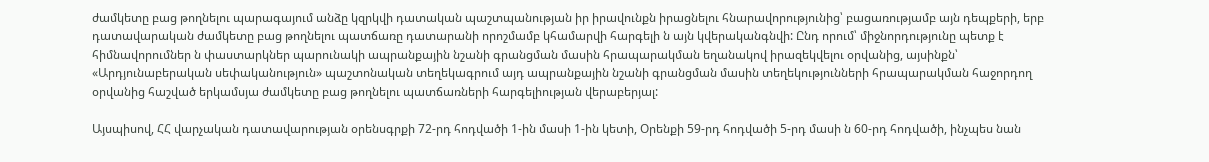ժամկետը բաց թողնելու պարագայում անձը կզրկվի դատական պաշտպանության իր իրավունքն իրացնելու հնարավորությունից՝ բացառությամբ այն դեպքերի, երբ դատավարական ժամկետը բաց թողնելու պատճառը դատարանի որոշմամբ կհամարվի հարգելի ն այն կվերականգնվի: Ընդ որում՝ միջնորդությունը պետք է հիմնավորումներ ն փաստարկներ պարունակի ապրանքային նշանի գրանցման մասին հրապարակման եղանակով իրազեկվելու օրվանից, այսինքն՝ «Արդյունաբերական սեփականություն» պաշտոնական տեղեկագրում այդ ապրանքային նշանի գրանցման մասին տեղեկությունների հրապարակման հաջորդող օրվանից հաշված երկամսյա ժամկետը բաց թողնելու պատճառների հարգելիության վերաբերյալ:

Այսպիսով, ՀՀ վարչական դատավարության օրենսգրքի 72-րդ հոդվածի 1-ին մասի 1-ին կետի, Օրենքի 59-րդ հոդվածի 5-րդ մասի ն 60-րդ հոդվածի, ինչպես նան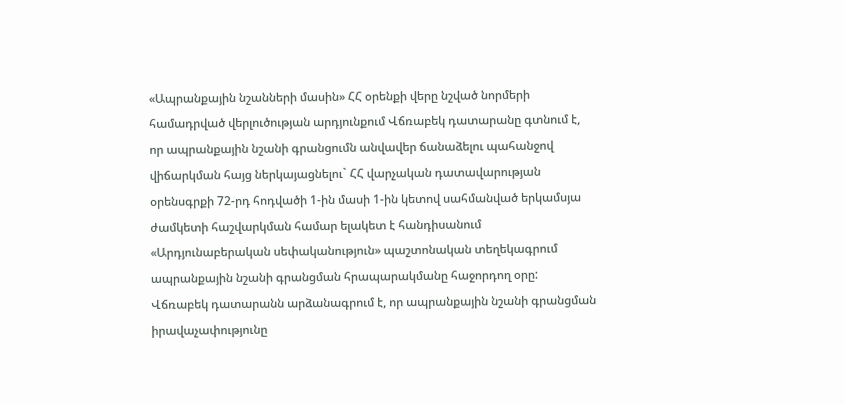«Ապրանքային նշանների մասին» ՀՀ օրենքի վերը նշված նորմերի համադրված վերլուծության արդյունքում Վճռաբեկ դատարանը գտնում է, որ ապրանքային նշանի գրանցումն անվավեր ճանաձելու պահանջով վիճարկման հայց ներկայացնելու` ՀՀ վարչական դատավարության օրենսգրքի 72-րդ հոդվածի 1-ին մասի 1-ին կետով սահմանված երկամսյա ժամկետի հաշվարկման համար ելակետ է հանդիսանում «Արդյունաբերական սեփականություն» պաշտոնական տեղեկագրում ապրանքային նշանի գրանցման հրապարակմանը հաջորդող օրը: Վճռաբեկ դատարանն արձանագրում է, որ ապրանքային նշանի գրանցման իրավաչափությունը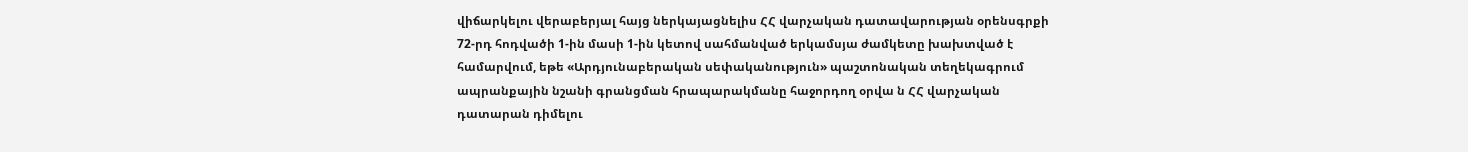վիճարկելու վերաբերյալ հայց ներկայացնելիս ՀՀ վարչական դատավարության օրենսգրքի 72-րդ հոդվածի 1-ին մասի 1-ին կետով սահմանված երկամսյա ժամկետը խախտված է համարվում, եթե «Արդյունաբերական սեփականություն» պաշտոնական տեղեկագրում ապրանքային նշանի գրանցման հրապարակմանը հաջորդող օրվա ն ՀՀ վարչական դատարան դիմելու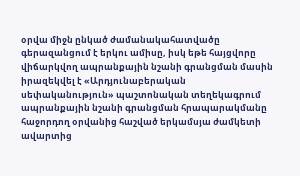օրվա միջն ընկած ժամանակահատվածը գերազանցում է երկու ամիսը, իսկ եթե հայցվորը վիճարկվող ապրանքային նշանի գրանցման մասին իրազեկվել է «Արդյունաբերական սեփականություն» պաշտոնական տեղեկագրում ապրանքային նշանի գրանցման հրապարակմանը հաջորդող օրվանից հաշված երկամսյա ժամկետի ավարտից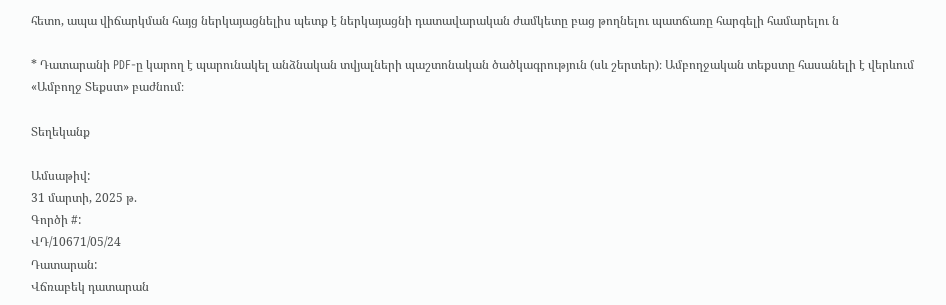հետո, ապա վիճարկման հայց ներկայացնելիս պետք է ներկայացնի դատավարական ժամկետը բաց թողնելու պատճառը հարգելի համարելու ն

* Դատարանի PDF-ը կարող է պարունակել անձնական տվյալների պաշտոնական ծածկագրություն (սև շերտեր)։ Ամբողջական տեքստը հասանելի է վերևում «Ամբողջ Տեքստ» բաժնում։

Տեղեկանք

Ամսաթիվ:
31 մարտի, 2025 թ.
Գործի #:
ՎԴ/10671/05/24
Դատարան:
Վճռաբեկ դատարան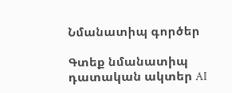Նմանատիպ գործեր

Գտեք նմանատիպ դատական ակտեր AI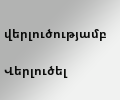վերլուծությամբ

Վերլուծել